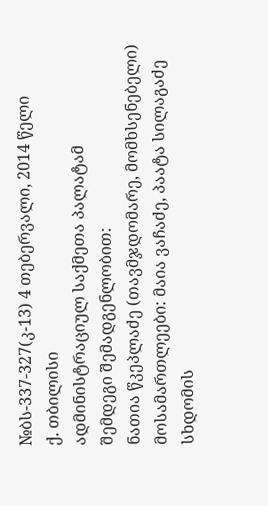№ბს-337-327(კ-13) 4 თებერვალი, 2014 წელი
ქ. თბილისი
ადმინისტრაციულ საქმეთა პალატამ
შემდეგი შემადგენლობით:
ნათია წკეპლაძე (თავმჯდომარე, მომხსენებელი)
მოსამართლეები: მაია ვაჩაძე, პაატა სილაგაძე
სხდომის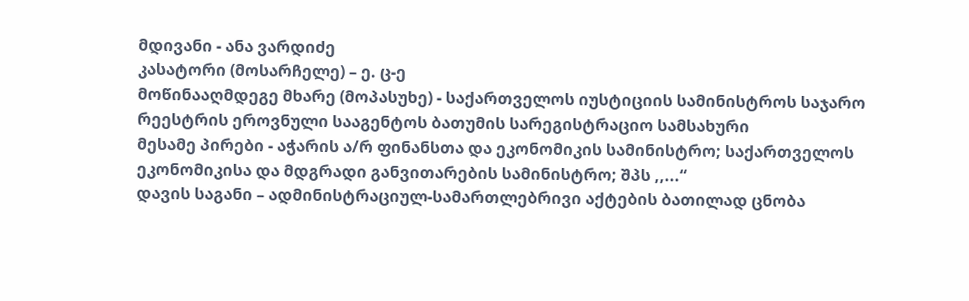მდივანი - ანა ვარდიძე
კასატორი (მოსარჩელე) – ე. ც-ე
მოწინააღმდეგე მხარე (მოპასუხე) - საქართველოს იუსტიციის სამინისტროს საჯარო რეესტრის ეროვნული სააგენტოს ბათუმის სარეგისტრაციო სამსახური
მესამე პირები - აჭარის ა/რ ფინანსთა და ეკონომიკის სამინისტრო; საქართველოს ეკონომიკისა და მდგრადი განვითარების სამინისტრო; შპს ,,...“
დავის საგანი – ადმინისტრაციულ-სამართლებრივი აქტების ბათილად ცნობა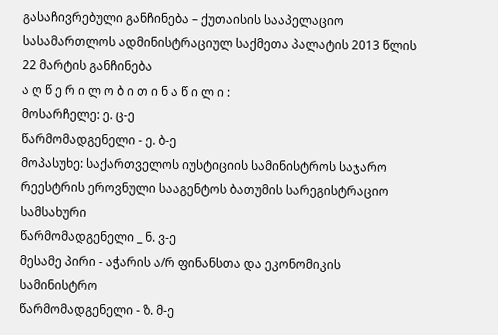გასაჩივრებული განჩინება – ქუთაისის სააპელაციო სასამართლოს ადმინისტრაციულ საქმეთა პალატის 2013 წლის 22 მარტის განჩინება
ა ღ წ ე რ ი ლ ო ბ ი თ ი ნ ა წ ი ლ ი :
მოსარჩელე: ე. ც-ე
წარმომადგენელი - ე. ბ-ე
მოპასუხე: საქართველოს იუსტიციის სამინისტროს საჯარო რეესტრის ეროვნული სააგენტოს ბათუმის სარეგისტრაციო სამსახური
წარმომადგენელი _ ნ. ვ-ე
მესამე პირი - აჭარის ა/რ ფინანსთა და ეკონომიკის სამინისტრო
წარმომადგენელი - ზ. მ-ე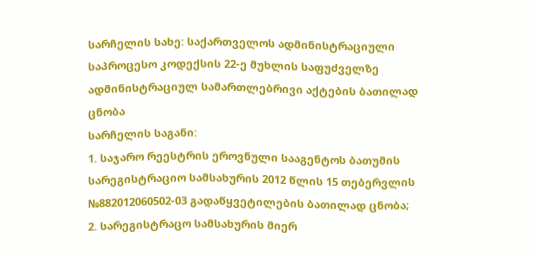სარჩელის სახე: საქართველოს ადმინისტრაციული საპროცესო კოდექსის 22-ე მუხლის საფუძველზე ადმინისტრაციულ სამართლებრივი აქტების ბათილად ცნობა
სარჩელის საგანი:
1. საჯარო რეესტრის ეროვნული სააგენტოს ბათუმის სარეგისტრაციო სამსახურის 2012 წლის 15 თებერვლის №882012060502-03 გადაწყვეტილების ბათილად ცნობა;
2. სარეგისტრაცო სამსახურის მიერ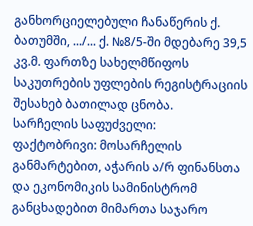განხორციელებული ჩანაწერის ქ. ბათუმში, .../... ქ. №8/5-ში მდებარე 39,5 კვ.მ. ფართზე სახელმწიფოს საკუთრების უფლების რეგისტრაციის შესახებ ბათილად ცნობა.
სარჩელის საფუძველი:
ფაქტობრივი: მოსარჩელის განმარტებით, აჭარის ა/რ ფინანსთა და ეკონომიკის სამინისტრომ განცხადებით მიმართა საჯარო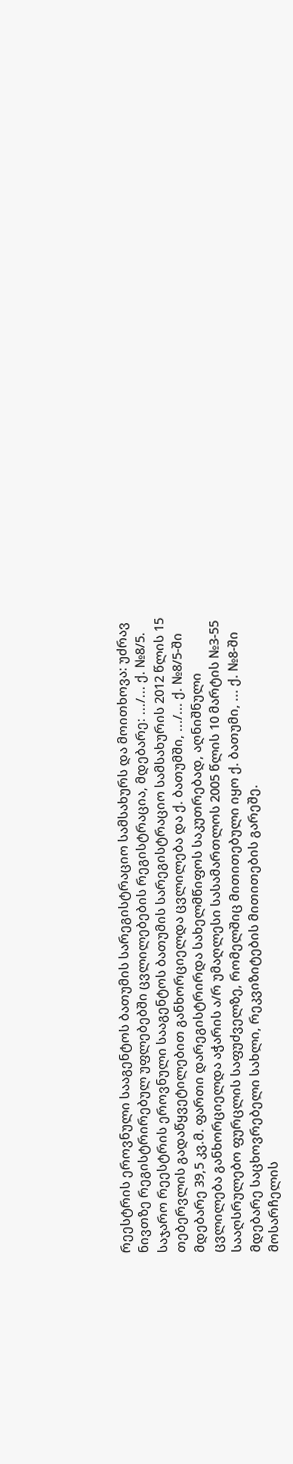რეესტრის ეროვნული სააგენტოს ბათუმის სარეგისტრაციო სამსახურს და მოითხოვა: უძრავ ნივთზე რეგისტრირებულ უფლებებში ცვლილებების რეგისტრაცია, მდებარე: .../... ქ. №8/5. საჯარო რეესტრის ეროვნული სააგენტოს ბათუმის სარეგისტრაციო სამსახურის 2012 წლის 15 თებერვლის გადაწყვეტილებით განხორციელდა ცვლილება და ქ. ბათუმში, .../... ქ. №8/5-ში მდებარე 39,5 კვ.მ. ფართი დარეგისტრირდა სახელმწიფოს საკუთრებად, აღნიშნული ცვლილება განხორციელდა აჭარის ა/რ უმაღლესი სასამართლოს 2005 წლის 10 მარტის №3-55 სააღსრულებო ფურცლის საფუძველზე, რომელშიც მითითებული იყო ქ. ბათუმი, ... ქ. №8-ში მდებარე საცხოვრებელი სახლი, რეკვიზიტების მითითების გარეშე.
მოსარჩელის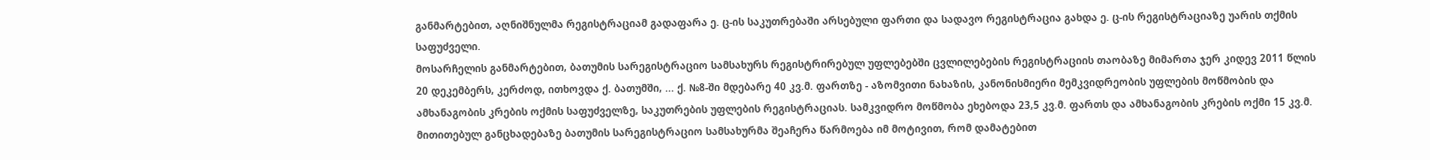განმარტებით, აღნიშნულმა რეგისტრაციამ გადაფარა ე. ც-ის საკუთრებაში არსებული ფართი და სადავო რეგისტრაცია გახდა ე. ც-ის რეგისტრაციაზე უარის თქმის საფუძველი.
მოსარჩელის განმარტებით, ბათუმის სარეგისტრაციო სამსახურს რეგისტრირებულ უფლებებში ცვლილებების რეგისტრაციის თაობაზე მიმართა ჯერ კიდევ 2011 წლის 20 დეკემბერს, კერძოდ, ითხოვდა ქ. ბათუმში, ... ქ. №8-ში მდებარე 40 კვ.მ. ფართზე - აზომვითი ნახაზის, კანონისმიერი მემკვიდრეობის უფლების მოწმობის და ამხანაგობის კრების ოქმის საფუძველზე, საკუთრების უფლების რეგისტრაციას. სამკვიდრო მოწმობა ეხებოდა 23,5 კვ.მ. ფართს და ამხანაგობის კრების ოქმი 15 კვ.მ. მითითებულ განცხადებაზე ბათუმის სარეგისტრაციო სამსახურმა შეაჩერა წარმოება იმ მოტივით, რომ დამატებით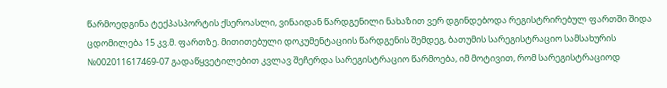წარმოედგინა ტექპასპორტის ქსეროასლი, ვინაიდან წარდგენილი ნახაზით ვერ დგინდებოდა რეგისტრირებულ ფართში შიდა ცდომილება 15 კვ.მ. ფართზე. მითითებული დოკუმენტაციის წარდგენის შემდეგ, ბათუმის სარეგისტრაციო სამსახურის №002011617469-07 გადაწყვეტილებით კვლავ შეჩერდა სარეგისტრაციო წარმოება, იმ მოტივით, რომ სარეგისტრაციოდ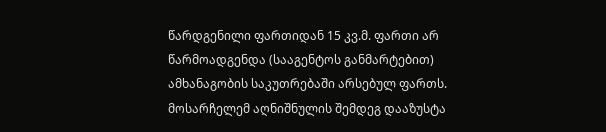წარდგენილი ფართიდან 15 კვ.მ. ფართი არ წარმოადგენდა (სააგენტოს განმარტებით) ამხანაგობის საკუთრებაში არსებულ ფართს.
მოსარჩელემ აღნიშნულის შემდეგ დააზუსტა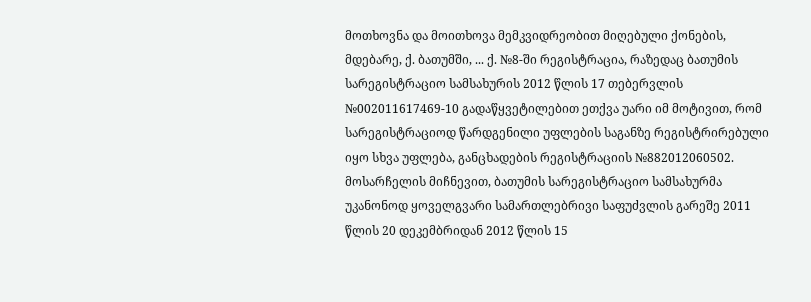მოთხოვნა და მოითხოვა მემკვიდრეობით მიღებული ქონების, მდებარე, ქ. ბათუმში, ... ქ. №8-ში რეგისტრაცია, რაზედაც ბათუმის სარეგისტრაციო სამსახურის 2012 წლის 17 თებერვლის №002011617469-10 გადაწყვეტილებით ეთქვა უარი იმ მოტივით, რომ სარეგისტრაციოდ წარდგენილი უფლების საგანზე რეგისტრირებული იყო სხვა უფლება, განცხადების რეგისტრაციის №882012060502.
მოსარჩელის მიჩნევით, ბათუმის სარეგისტრაციო სამსახურმა უკანონოდ ყოველგვარი სამართლებრივი საფუძვლის გარეშე 2011 წლის 20 დეკემბრიდან 2012 წლის 15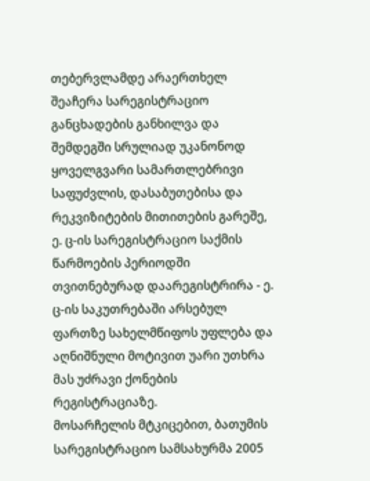თებერვლამდე არაერთხელ შეაჩერა სარეგისტრაციო განცხადების განხილვა და შემდეგში სრულიად უკანონოდ ყოველგვარი სამართლებრივი საფუძვლის, დასაბუთებისა და რეკვიზიტების მითითების გარეშე, ე. ც-ის სარეგისტრაციო საქმის წარმოების პერიოდში თვითნებურად დაარეგისტრირა - ე. ც-ის საკუთრებაში არსებულ ფართზე სახელმწიფოს უფლება და აღნიშნული მოტივით უარი უთხრა მას უძრავი ქონების რეგისტრაციაზე.
მოსარჩელის მტკიცებით, ბათუმის სარეგისტრაციო სამსახურმა 2005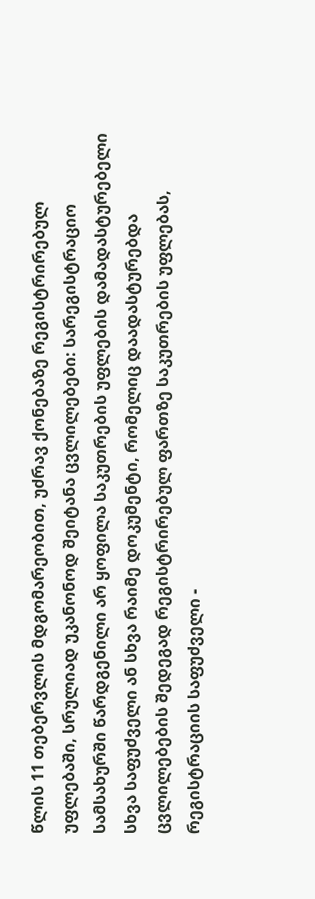წლის 11 თებერვლის მდგომარეობით, უძრავ ქონებაზე რეგისტრირებულ უფლებაში, სრულიად უკანონოდ შეიტანა ცვლილებები: სარეგისტრაციო სამსახურში წარდგენილი არ ყოფილა საკუთრების უფლების დამადასტურებელი სხვა საფუძველი ან სხვა რაიმე დოკუმენტი, რომელიც დაადასტურებდა ცვლილებების შედეგად რეგისტრირებულ ფართზე საკუთრების უფლებას, რეგისტრაციის საფუძველი -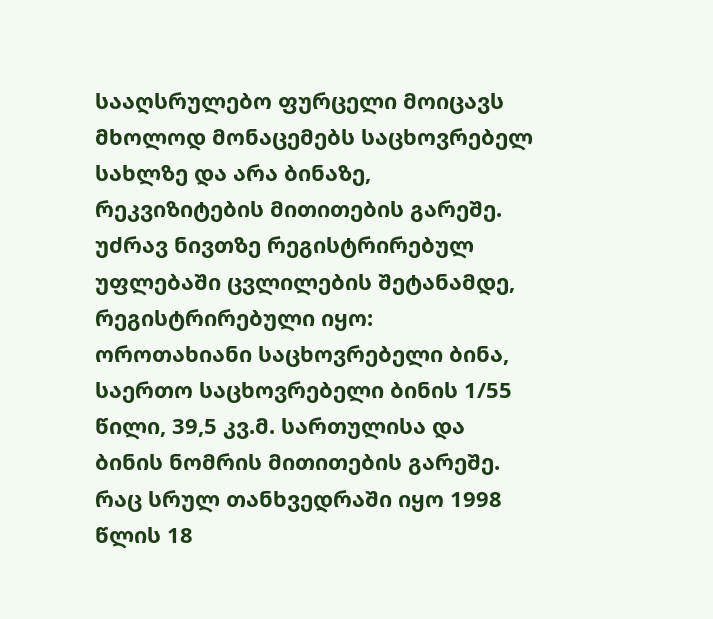სააღსრულებო ფურცელი მოიცავს მხოლოდ მონაცემებს საცხოვრებელ სახლზე და არა ბინაზე, რეკვიზიტების მითითების გარეშე.
უძრავ ნივთზე რეგისტრირებულ უფლებაში ცვლილების შეტანამდე, რეგისტრირებული იყო: ოროთახიანი საცხოვრებელი ბინა, საერთო საცხოვრებელი ბინის 1/55 წილი, 39,5 კვ.მ. სართულისა და ბინის ნომრის მითითების გარეშე. რაც სრულ თანხვედრაში იყო 1998 წლის 18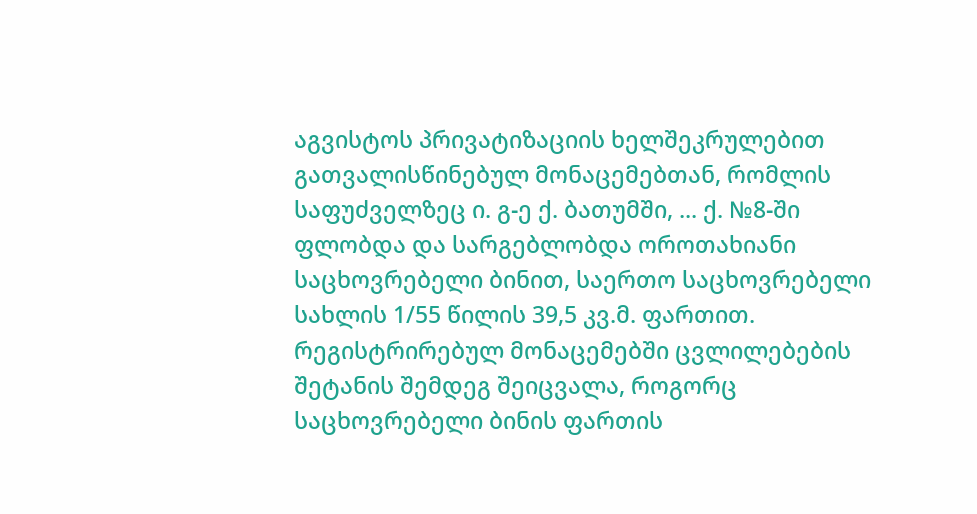აგვისტოს პრივატიზაციის ხელშეკრულებით გათვალისწინებულ მონაცემებთან, რომლის საფუძველზეც ი. გ-ე ქ. ბათუმში, ... ქ. №8-ში ფლობდა და სარგებლობდა ოროთახიანი საცხოვრებელი ბინით, საერთო საცხოვრებელი სახლის 1/55 წილის 39,5 კვ.მ. ფართით.
რეგისტრირებულ მონაცემებში ცვლილებების შეტანის შემდეგ შეიცვალა, როგორც საცხოვრებელი ბინის ფართის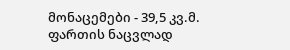მონაცემები - 39,5 კვ.მ. ფართის ნაცვლად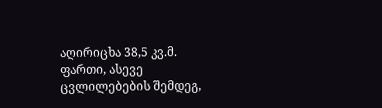აღირიცხა 38,5 კვ.მ. ფართი, ასევე ცვლილებების შემდეგ,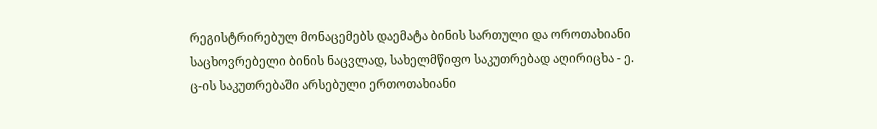რეგისტრირებულ მონაცემებს დაემატა ბინის სართული და ოროთახიანი საცხოვრებელი ბინის ნაცვლად, სახელმწიფო საკუთრებად აღირიცხა - ე. ც-ის საკუთრებაში არსებული ერთოთახიანი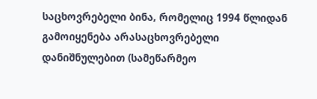საცხოვრებელი ბინა, რომელიც 1994 წლიდან გამოიყენება არასაცხოვრებელი დანიშნულებით (სამეწარმეო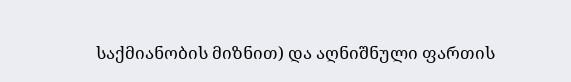საქმიანობის მიზნით) და აღნიშნული ფართის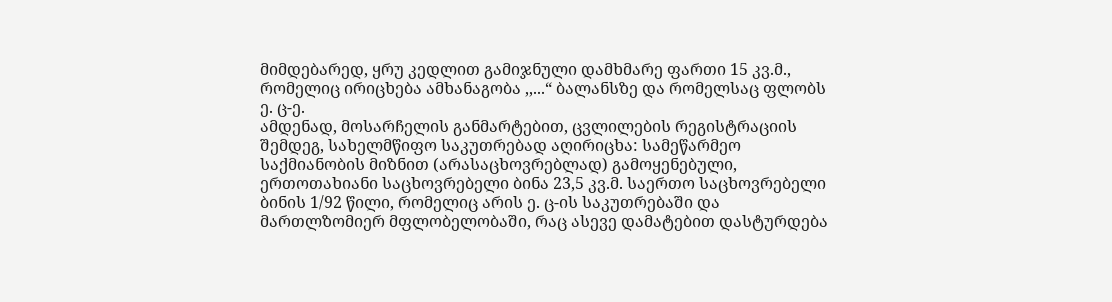მიმდებარედ, ყრუ კედლით გამიჯნული დამხმარე ფართი 15 კვ.მ., რომელიც ირიცხება ამხანაგობა ,,...“ ბალანსზე და რომელსაც ფლობს ე. ც-ე.
ამდენად, მოსარჩელის განმარტებით, ცვლილების რეგისტრაციის შემდეგ, სახელმწიფო საკუთრებად აღირიცხა: სამეწარმეო საქმიანობის მიზნით (არასაცხოვრებლად) გამოყენებული, ერთოთახიანი საცხოვრებელი ბინა 23,5 კვ.მ. საერთო საცხოვრებელი ბინის 1/92 წილი, რომელიც არის ე. ც-ის საკუთრებაში და მართლზომიერ მფლობელობაში, რაც ასევე დამატებით დასტურდება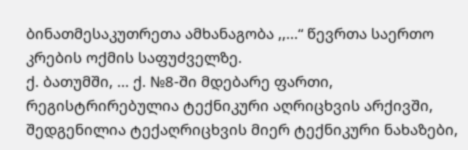ბინათმესაკუთრეთა ამხანაგობა ,,...“ წევრთა საერთო კრების ოქმის საფუძველზე.
ქ. ბათუმში, ... ქ. №8-ში მდებარე ფართი, რეგისტრირებულია ტექნიკური აღრიცხვის არქივში, შედგენილია ტექაღრიცხვის მიერ ტექნიკური ნახაზები,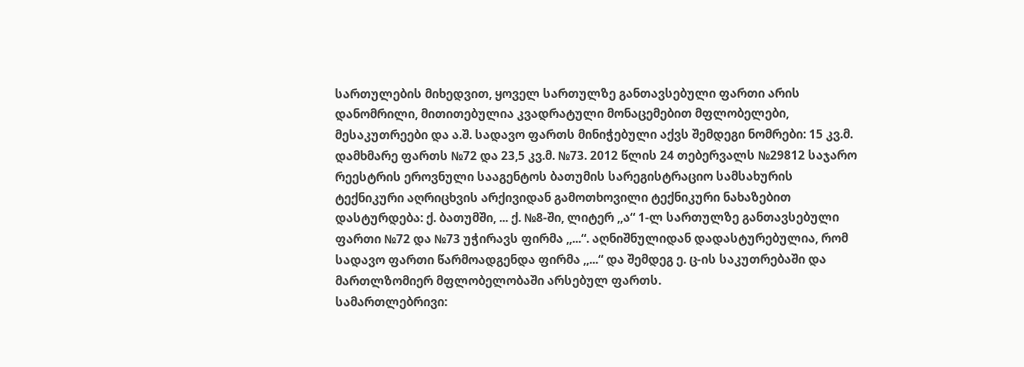სართულების მიხედვით, ყოველ სართულზე განთავსებული ფართი არის დანომრილი, მითითებულია კვადრატული მონაცემებით მფლობელები, მესაკუთრეები და ა.შ. სადავო ფართს მინიჭებული აქვს შემდეგი ნომრები: 15 კვ.მ. დამხმარე ფართს №72 და 23,5 კვ.მ. №73. 2012 წლის 24 თებერვალს №29812 საჯარო რეესტრის ეროვნული სააგენტოს ბათუმის სარეგისტრაციო სამსახურის ტექნიკური აღრიცხვის არქივიდან გამოთხოვილი ტექნიკური ნახაზებით დასტურდება: ქ. ბათუმში, ... ქ. №8-ში, ლიტერ ,,ა“ 1-ლ სართულზე განთავსებული ფართი №72 და №73 უჭირავს ფირმა ,,...“. აღნიშნულიდან დადასტურებულია, რომ სადავო ფართი წარმოადგენდა ფირმა ,,...“ და შემდეგ ე. ც-ის საკუთრებაში და მართლზომიერ მფლობელობაში არსებულ ფართს.
სამართლებრივი: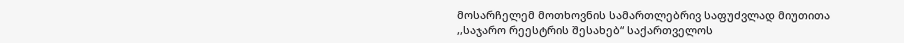მოსარჩელემ მოთხოვნის სამართლებრივ საფუძვლად მიუთითა
,,საჯარო რეესტრის შესახებ“ საქართველოს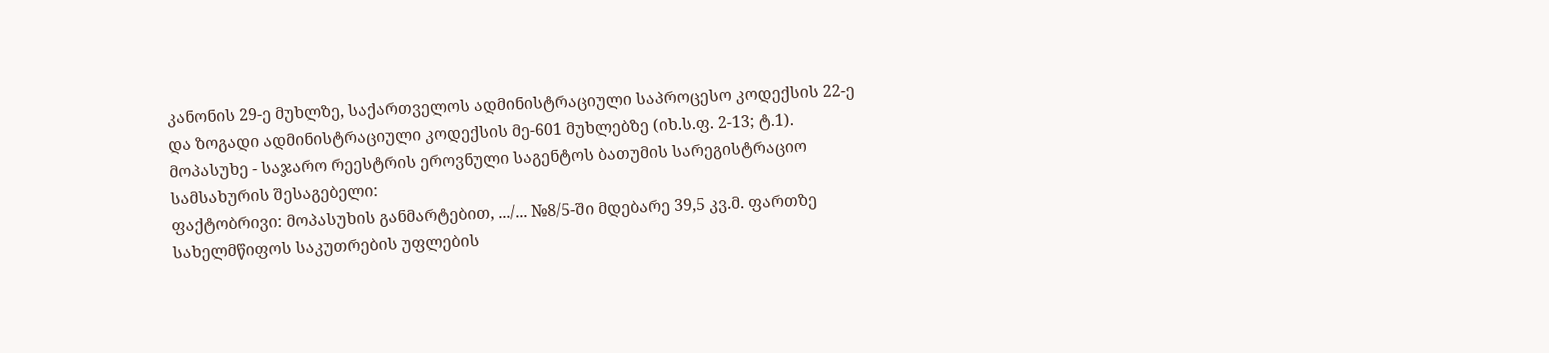კანონის 29-ე მუხლზე, საქართველოს ადმინისტრაციული საპროცესო კოდექსის 22-ე და ზოგადი ადმინისტრაციული კოდექსის მე-601 მუხლებზე (იხ.ს.ფ. 2-13; ტ.1).
მოპასუხე - საჯარო რეესტრის ეროვნული საგენტოს ბათუმის სარეგისტრაციო სამსახურის შესაგებელი:
ფაქტობრივი: მოპასუხის განმარტებით, .../... №8/5-ში მდებარე 39,5 კვ.მ. ფართზე სახელმწიფოს საკუთრების უფლების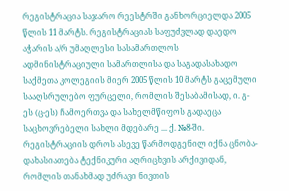რეგისტრაცია საჯარო რეესტრში განხორციელდა 2005 წლის 11 მარტს. რეგისტრაციას საფუძვლად დაედო აჭარის ა/რ უმაღლესი სასამართლოს ადმინისტრაციული სამართლისა და საგადასახადო საქმეთა კოლეგიის მიერ 2005 წლის 10 მარტს გაცემული სააღსრულებო ფურცელი, რომლის შესაბამისად, ი. გ-ეს (ც-ეს) ჩამოერთვა და სახელმწიფოს გადაეცა საცხოვრებელი სახლი მდებარე ... ქ. №8-ში. რეგისტრაციის დროს ასევე წარმოდგენილ იქნა ცნობა-დახასიათება ტექნიკური აღრიცხვის არქივიდან, რომლის თანახმად უძრავი ნივთის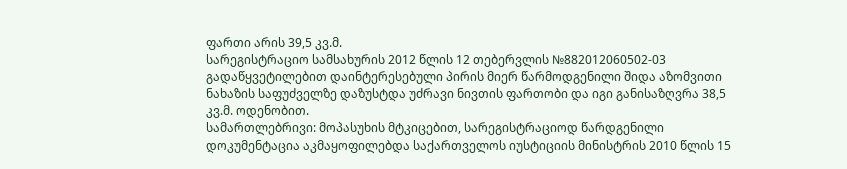ფართი არის 39,5 კვ.მ.
სარეგისტრაციო სამსახურის 2012 წლის 12 თებერვლის №882012060502-03 გადაწყვეტილებით დაინტერესებული პირის მიერ წარმოდგენილი შიდა აზომვითი ნახაზის საფუძველზე დაზუსტდა უძრავი ნივთის ფართობი და იგი განისაზღვრა 38,5 კვ.მ. ოდენობით.
სამართლებრივი: მოპასუხის მტკიცებით, სარეგისტრაციოდ წარდგენილი დოკუმენტაცია აკმაყოფილებდა საქართველოს იუსტიციის მინისტრის 2010 წლის 15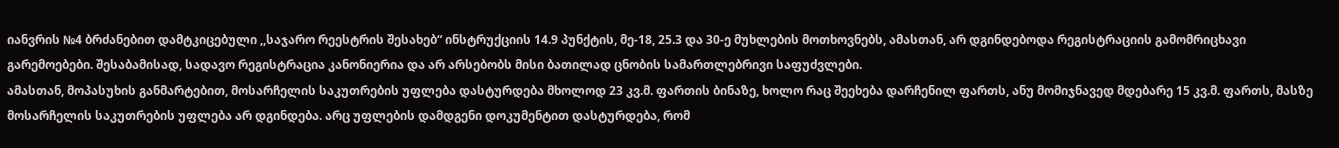იანვრის №4 ბრძანებით დამტკიცებული ,,საჯარო რეესტრის შესახებ“ ინსტრუქციის 14.9 პუნქტის, მე-18, 25.3 და 30-ე მუხლების მოთხოვნებს, ამასთან, არ დგინდებოდა რეგისტრაციის გამომრიცხავი გარემოებები. შესაბამისად, სადავო რეგისტრაცია კანონიერია და არ არსებობს მისი ბათილად ცნობის სამართლებრივი საფუძვლები.
ამასთან, მოპასუხის განმარტებით, მოსარჩელის საკუთრების უფლება დასტურდება მხოლოდ 23 კვ.მ. ფართის ბინაზე, ხოლო რაც შეეხება დარჩენილ ფართს, ანუ მომიჯნავედ მდებარე 15 კვ.მ. ფართს, მასზე მოსარჩელის საკუთრების უფლება არ დგინდება. არც უფლების დამდგენი დოკუმენტით დასტურდება, რომ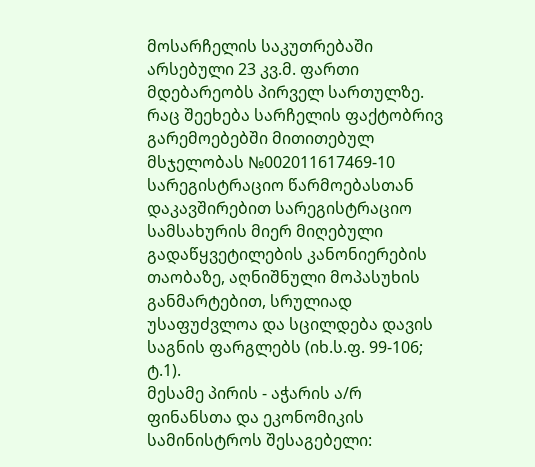მოსარჩელის საკუთრებაში არსებული 23 კვ.მ. ფართი მდებარეობს პირველ სართულზე.
რაც შეეხება სარჩელის ფაქტობრივ გარემოებებში მითითებულ მსჯელობას №002011617469-10 სარეგისტრაციო წარმოებასთან დაკავშირებით სარეგისტრაციო სამსახურის მიერ მიღებული გადაწყვეტილების კანონიერების თაობაზე, აღნიშნული მოპასუხის განმარტებით, სრულიად უსაფუძვლოა და სცილდება დავის საგნის ფარგლებს (იხ.ს.ფ. 99-106; ტ.1).
მესამე პირის - აჭარის ა/რ ფინანსთა და ეკონომიკის სამინისტროს შესაგებელი: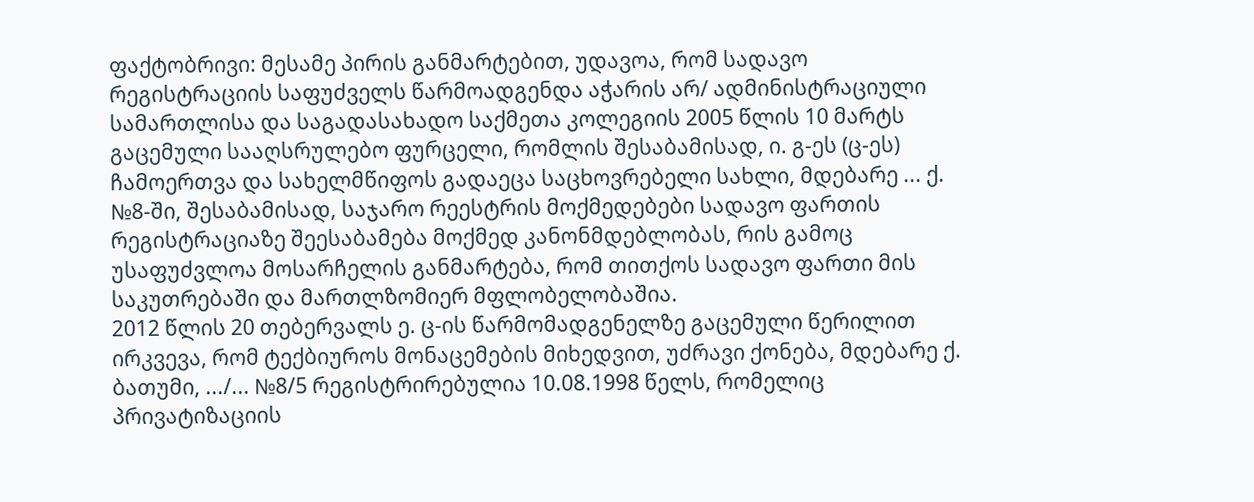ფაქტობრივი: მესამე პირის განმარტებით, უდავოა, რომ სადავო რეგისტრაციის საფუძველს წარმოადგენდა აჭარის არ/ ადმინისტრაციული სამართლისა და საგადასახადო საქმეთა კოლეგიის 2005 წლის 10 მარტს გაცემული სააღსრულებო ფურცელი, რომლის შესაბამისად, ი. გ-ეს (ც-ეს) ჩამოერთვა და სახელმწიფოს გადაეცა საცხოვრებელი სახლი, მდებარე ... ქ. №8-ში, შესაბამისად, საჯარო რეესტრის მოქმედებები სადავო ფართის რეგისტრაციაზე შეესაბამება მოქმედ კანონმდებლობას, რის გამოც უსაფუძვლოა მოსარჩელის განმარტება, რომ თითქოს სადავო ფართი მის საკუთრებაში და მართლზომიერ მფლობელობაშია.
2012 წლის 20 თებერვალს ე. ც-ის წარმომადგენელზე გაცემული წერილით ირკვევა, რომ ტექბიუროს მონაცემების მიხედვით, უძრავი ქონება, მდებარე ქ. ბათუმი, .../... №8/5 რეგისტრირებულია 10.08.1998 წელს, რომელიც პრივატიზაციის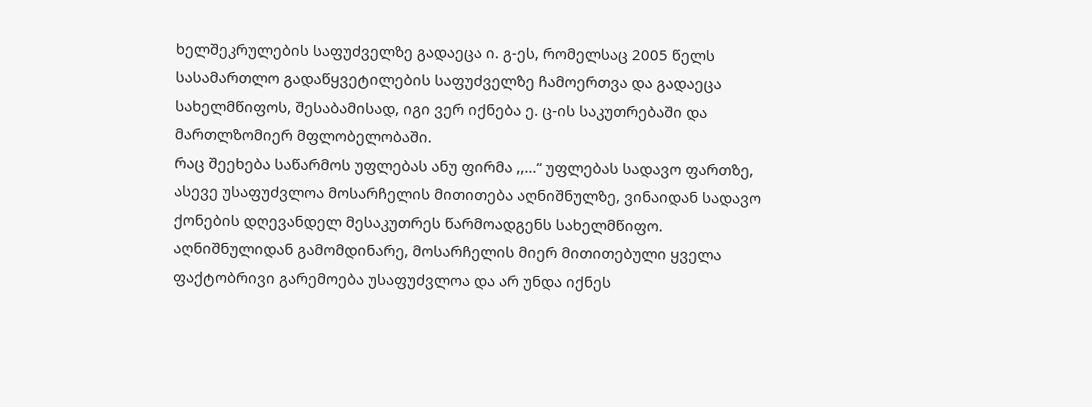ხელშეკრულების საფუძველზე გადაეცა ი. გ-ეს, რომელსაც 2005 წელს სასამართლო გადაწყვეტილების საფუძველზე ჩამოერთვა და გადაეცა სახელმწიფოს, შესაბამისად, იგი ვერ იქნება ე. ც-ის საკუთრებაში და მართლზომიერ მფლობელობაში.
რაც შეეხება საწარმოს უფლებას ანუ ფირმა ,,...“ უფლებას სადავო ფართზე, ასევე უსაფუძვლოა მოსარჩელის მითითება აღნიშნულზე, ვინაიდან სადავო ქონების დღევანდელ მესაკუთრეს წარმოადგენს სახელმწიფო.
აღნიშნულიდან გამომდინარე, მოსარჩელის მიერ მითითებული ყველა ფაქტობრივი გარემოება უსაფუძვლოა და არ უნდა იქნეს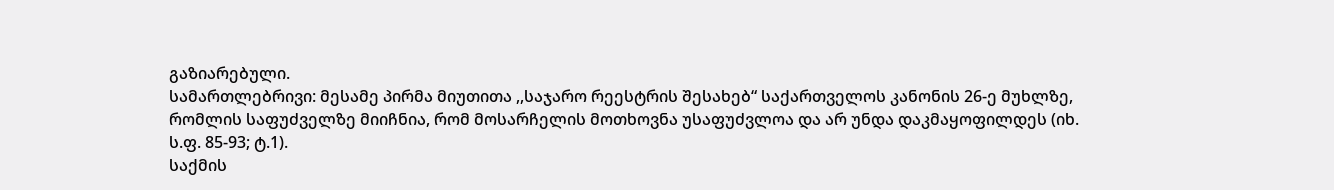გაზიარებული.
სამართლებრივი: მესამე პირმა მიუთითა ,,საჯარო რეესტრის შესახებ“ საქართველოს კანონის 26-ე მუხლზე, რომლის საფუძველზე მიიჩნია, რომ მოსარჩელის მოთხოვნა უსაფუძვლოა და არ უნდა დაკმაყოფილდეს (იხ. ს.ფ. 85-93; ტ.1).
საქმის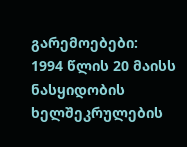გარემოებები:
1994 წლის 20 მაისს ნასყიდობის ხელშეკრულების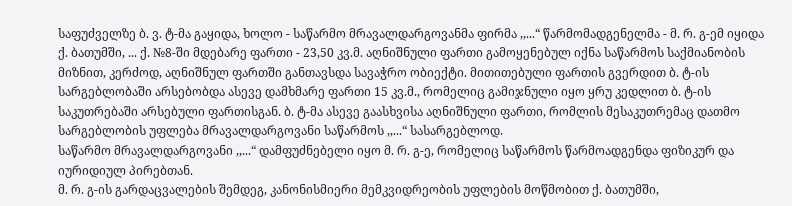საფუძველზე ბ. ვ. ტ-მა გაყიდა, ხოლო - საწარმო მრავალდარგოვანმა ფირმა ,,...“ წარმომადგენელმა - მ. რ. გ-ემ იყიდა ქ. ბათუმში, ... ქ. №8-ში მდებარე ფართი - 23,50 კვ.მ. აღნიშნული ფართი გამოყენებულ იქნა საწარმოს საქმიანობის მიზნით, კერძოდ, აღნიშნულ ფართში განთავსდა სავაჭრო ობიექტი. მითითებული ფართის გვერდით ბ. ტ-ის სარგებლობაში არსებობდა ასევე დამხმარე ფართი 15 კვ.მ., რომელიც გამიჯნული იყო ყრუ კედლით ბ. ტ-ის საკუთრებაში არსებული ფართისგან. ბ. ტ-მა ასევე გაასხვისა აღნიშნული ფართი, რომლის მესაკუთრემაც დათმო სარგებლობის უფლება მრავალდარგოვანი საწარმოს ,,...“ სასარგებლოდ.
საწარმო მრავალდარგოვანი ,,...“ დამფუძნებელი იყო მ. რ. გ-ე, რომელიც საწარმოს წარმოადგენდა ფიზიკურ და იურიდიულ პირებთან.
მ. რ. გ-ის გარდაცვალების შემდეგ, კანონისმიერი მემკვიდრეობის უფლების მოწმობით ქ. ბათუმში,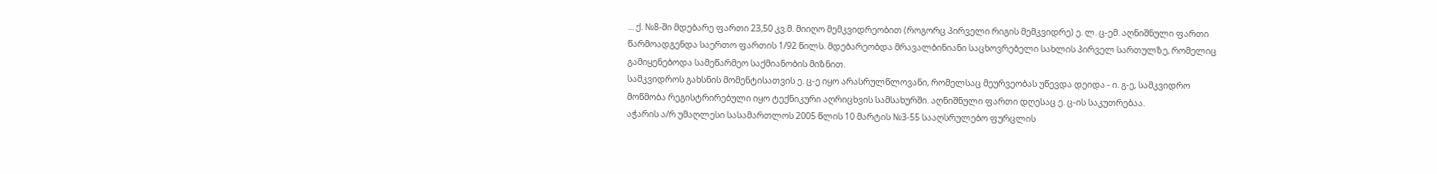... ქ. №8-ში მდებარე ფართი 23,50 კვ.მ. მიიღო მემკვიდრეობით (როგორც პირველი რიგის მემკვიდრე) ე. ლ. ც-ემ. აღნიშნული ფართი წარმოადგენდა საერთო ფართის 1/92 წილს. მდებარეობდა მრავალბინიანი საცხოვრებელი სახლის პირველ სართულზე, რომელიც გამიყენებოდა სამეწარმეო საქმიანობის მიზნით.
სამკვიდროს გახსნის მომენტისათვის ე. ც-ე იყო არასრულწლოვანი, რომელსაც მეურვეობას უწევდა დეიდა - ი. გ-ე, სამკვიდრო მოწმობა რეგისტრირებული იყო ტექნიკური აღრიცხვის სამსახურში. აღნიშნული ფართი დღესაც ე. ც-ის საკუთრებაა.
აჭარის ა/რ უმაღლესი სასამართლოს 2005 წლის 10 მარტის №3-55 სააღსრულებო ფურცლის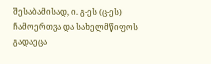შესაბამისად, ი. გ-ეს (ც-ეს) ჩამოერთვა და სახელმწიფოს გადაეცა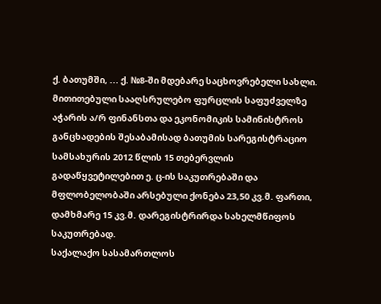ქ. ბათუმში, ... ქ. №8-ში მდებარე საცხოვრებელი სახლი. მითითებული სააღსრულებო ფურცლის საფუძველზე აჭარის ა/რ ფინანსთა და ეკონომიკის სამინისტროს განცხადების შესაბამისად ბათუმის სარეგისტრაციო სამსახურის 2012 წლის 15 თებერვლის გადაწყვეტილებით ე. ც-ის საკუთრებაში და მფლობელობაში არსებული ქონება 23,50 კვ.მ. ფართი, დამხმარე 15 კვ.მ. დარეგისტრირდა სახელმწიფოს საკუთრებად.
საქალაქო სასამართლოს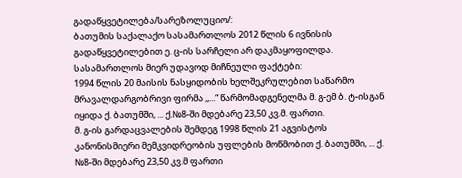გადაწყვეტილება/სარეზოლუციო/:
ბათუმის საქალაქო სასამართლოს 2012 წლის 6 ივნისის გადაწყვეტილებით ე. ც-ის სარჩელი არ დაკმაყოფილდა.
სასამართლოს მიერ უდავოდ მიჩნეული ფაქტები:
1994 წლის 20 მაისის ნასყიდობის ხელშეკრულებით საწარმო მრავალდარგობრივი ფირმა ,,...“ წარმომადგენელმა მ. გ-ემ ბ. ტ-ისგან იყიდა ქ. ბათუმში, ... ქ.№8-ში მდებარე 23,50 კვ.მ. ფართი.
მ. გ-ის გარდაცვალების შემდეგ 1998 წლის 21 აგვისტოს კანონისმიერი მემკვიდრეობის უფლების მოწმობით ქ. ბათუმში, ... ქ. №8-ში მდებარე 23,50 კვ.მ ფართი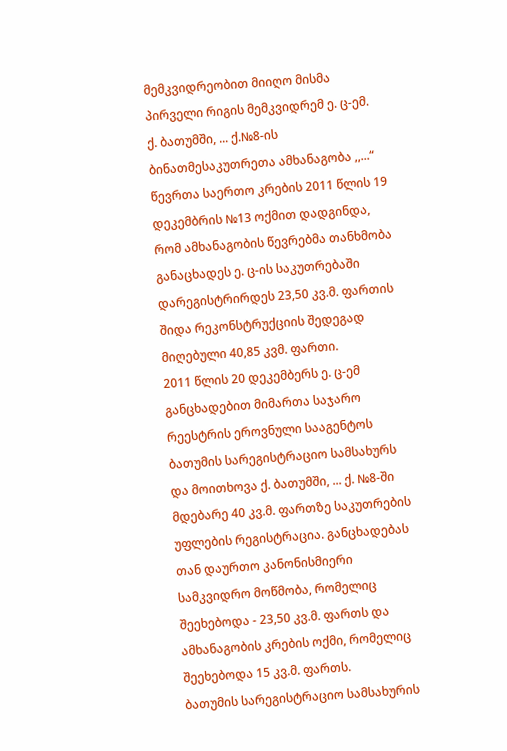მემკვიდრეობით მიიღო მისმა პირველი რიგის მემკვიდრემ ე. ც-ემ.
ქ. ბათუმში, ... ქ.№8-ის ბინათმესაკუთრეთა ამხანაგობა ,,...“ წევრთა საერთო კრების 2011 წლის 19 დეკემბრის №13 ოქმით დადგინდა, რომ ამხანაგობის წევრებმა თანხმობა განაცხადეს ე. ც-ის საკუთრებაში დარეგისტრირდეს 23,50 კვ.მ. ფართის შიდა რეკონსტრუქციის შედეგად მიღებული 40,85 კვმ. ფართი.
2011 წლის 20 დეკემბერს ე. ც-ემ განცხადებით მიმართა საჯარო რეესტრის ეროვნული სააგენტოს ბათუმის სარეგისტრაციო სამსახურს და მოითხოვა ქ. ბათუმში, ... ქ. №8-ში მდებარე 40 კვ.მ. ფართზე საკუთრების უფლების რეგისტრაცია. განცხადებას თან დაურთო კანონისმიერი სამკვიდრო მოწმობა, რომელიც შეეხებოდა - 23,50 კვ.მ. ფართს და ამხანაგობის კრების ოქმი, რომელიც შეეხებოდა 15 კვ.მ. ფართს.
ბათუმის სარეგისტრაციო სამსახურის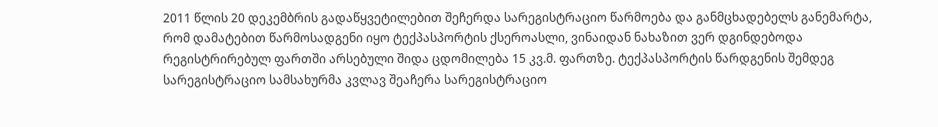2011 წლის 20 დეკემბრის გადაწყვეტილებით შეჩერდა სარეგისტრაციო წარმოება და განმცხადებელს განემარტა, რომ დამატებით წარმოსადგენი იყო ტექპასპორტის ქსეროასლი, ვინაიდან ნახაზით ვერ დგინდებოდა რეგისტრირებულ ფართში არსებული შიდა ცდომილება 15 კვ.მ. ფართზე. ტექპასპორტის წარდგენის შემდეგ სარეგისტრაციო სამსახურმა კვლავ შეაჩერა სარეგისტრაციო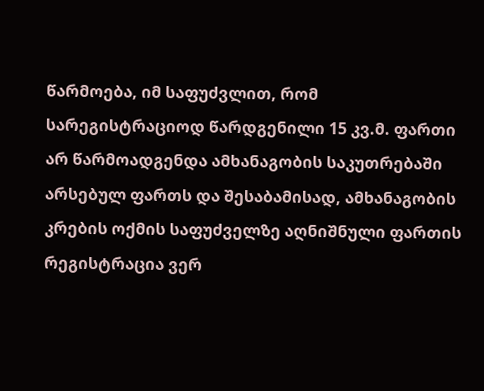წარმოება, იმ საფუძვლით, რომ სარეგისტრაციოდ წარდგენილი 15 კვ.მ. ფართი არ წარმოადგენდა ამხანაგობის საკუთრებაში არსებულ ფართს და შესაბამისად, ამხანაგობის კრების ოქმის საფუძველზე აღნიშნული ფართის რეგისტრაცია ვერ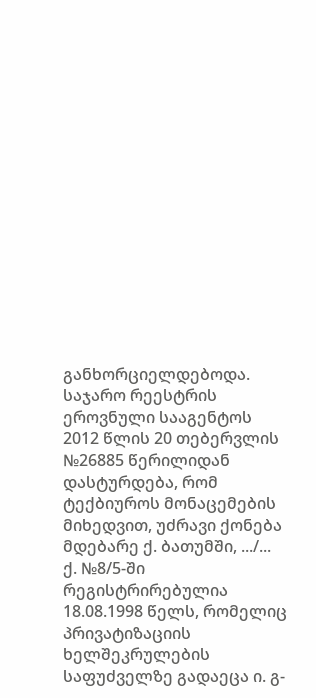განხორციელდებოდა.
საჯარო რეესტრის ეროვნული სააგენტოს 2012 წლის 20 თებერვლის №26885 წერილიდან დასტურდება, რომ ტექბიუროს მონაცემების მიხედვით, უძრავი ქონება მდებარე ქ. ბათუმში, .../... ქ. №8/5-ში რეგისტრირებულია 18.08.1998 წელს, რომელიც პრივატიზაციის ხელშეკრულების საფუძველზე გადაეცა ი. გ-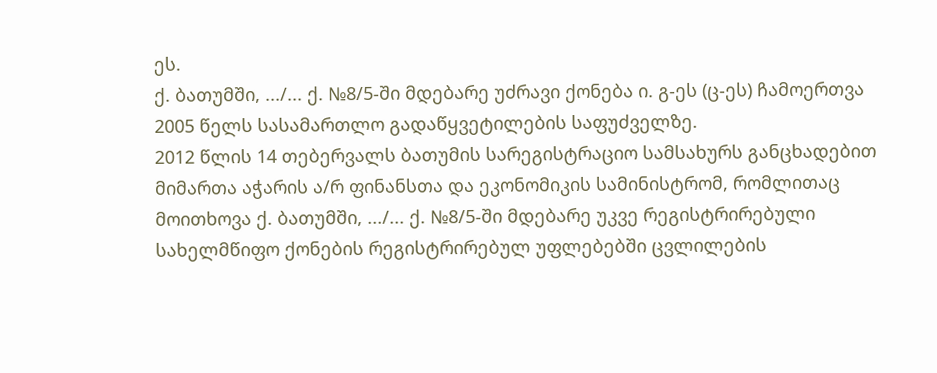ეს.
ქ. ბათუმში, .../... ქ. №8/5-ში მდებარე უძრავი ქონება ი. გ-ეს (ც-ეს) ჩამოერთვა 2005 წელს სასამართლო გადაწყვეტილების საფუძველზე.
2012 წლის 14 თებერვალს ბათუმის სარეგისტრაციო სამსახურს განცხადებით მიმართა აჭარის ა/რ ფინანსთა და ეკონომიკის სამინისტრომ, რომლითაც მოითხოვა ქ. ბათუმში, .../... ქ. №8/5-ში მდებარე უკვე რეგისტრირებული სახელმწიფო ქონების რეგისტრირებულ უფლებებში ცვლილების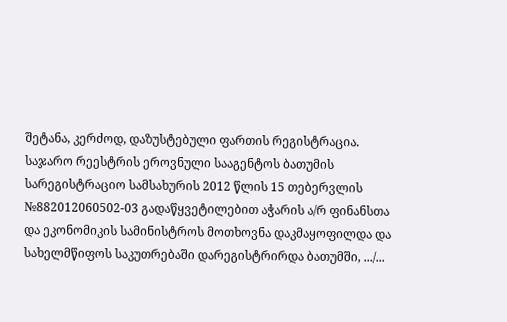შეტანა, კერძოდ, დაზუსტებული ფართის რეგისტრაცია.
საჯარო რეესტრის ეროვნული სააგენტოს ბათუმის სარეგისტრაციო სამსახურის 2012 წლის 15 თებერვლის №882012060502-03 გადაწყვეტილებით აჭარის ა/რ ფინანსთა და ეკონომიკის სამინისტროს მოთხოვნა დაკმაყოფილდა და სახელმწიფოს საკუთრებაში დარეგისტრირდა ბათუმში, .../...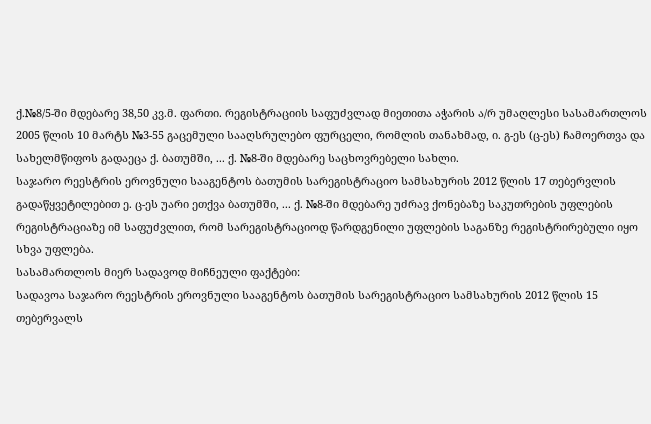ქ.№8/5-ში მდებარე 38,50 კვ.მ. ფართი. რეგისტრაციის საფუძვლად მიეთითა აჭარის ა/რ უმაღლესი სასამართლოს 2005 წლის 10 მარტს №3-55 გაცემული სააღსრულებო ფურცელი, რომლის თანახმად, ი. გ-ეს (ც-ეს) ჩამოერთვა და სახელმწიფოს გადაეცა ქ. ბათუმში, ... ქ. №8-ში მდებარე საცხოვრებელი სახლი.
საჯარო რეესტრის ეროვნული სააგენტოს ბათუმის სარეგისტრაციო სამსახურის 2012 წლის 17 თებერვლის გადაწყვეტილებით ე. ც-ეს უარი ეთქვა ბათუმში, ... ქ. №8-ში მდებარე უძრავ ქონებაზე საკუთრების უფლების რეგისტრაციაზე იმ საფუძვლით, რომ სარეგისტრაციოდ წარდგენილი უფლების საგანზე რეგისტრირებული იყო სხვა უფლება.
სასამართლოს მიერ სადავოდ მიჩნეული ფაქტები:
სადავოა საჯარო რეესტრის ეროვნული სააგენტოს ბათუმის სარეგისტრაციო სამსახურის 2012 წლის 15 თებერვალს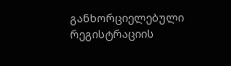განხორციელებული რეგისტრაციის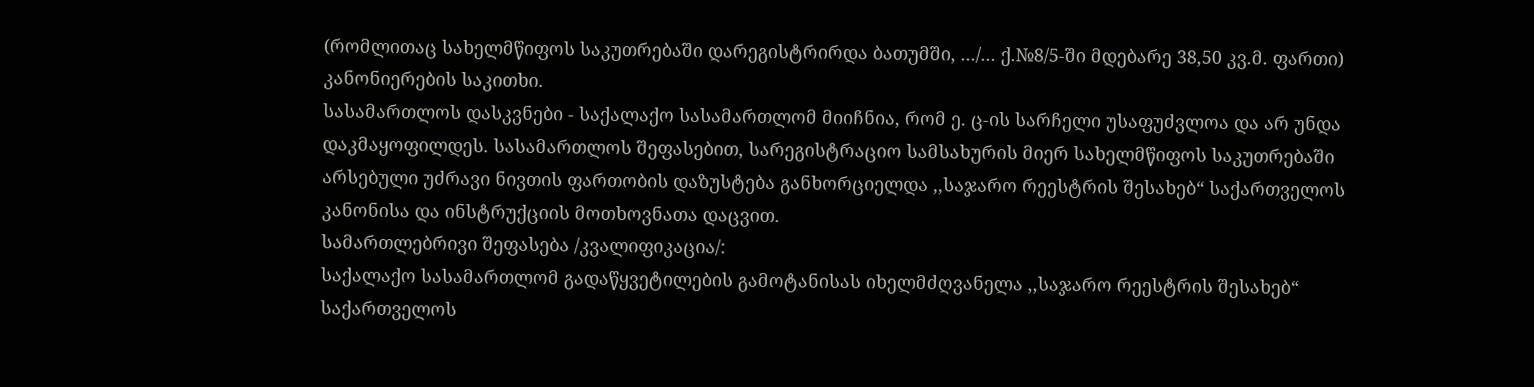(რომლითაც სახელმწიფოს საკუთრებაში დარეგისტრირდა ბათუმში, .../... ქ.№8/5-ში მდებარე 38,50 კვ.მ. ფართი) კანონიერების საკითხი.
სასამართლოს დასკვნები - საქალაქო სასამართლომ მიიჩნია, რომ ე. ც-ის სარჩელი უსაფუძვლოა და არ უნდა დაკმაყოფილდეს. სასამართლოს შეფასებით, სარეგისტრაციო სამსახურის მიერ სახელმწიფოს საკუთრებაში არსებული უძრავი ნივთის ფართობის დაზუსტება განხორციელდა ,,საჯარო რეესტრის შესახებ“ საქართველოს კანონისა და ინსტრუქციის მოთხოვნათა დაცვით.
სამართლებრივი შეფასება /კვალიფიკაცია/:
საქალაქო სასამართლომ გადაწყვეტილების გამოტანისას იხელმძღვანელა ,,საჯარო რეესტრის შესახებ“ საქართველოს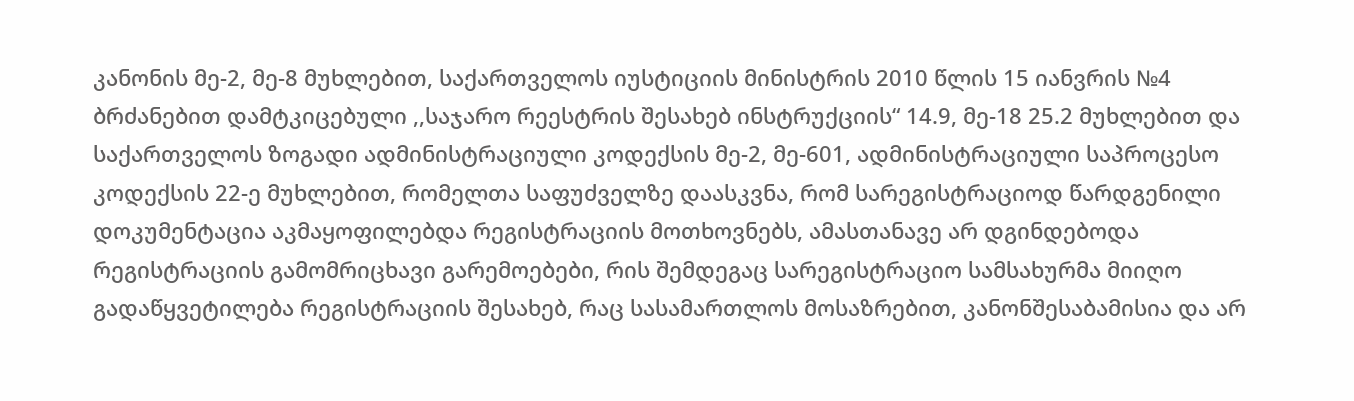კანონის მე-2, მე-8 მუხლებით, საქართველოს იუსტიციის მინისტრის 2010 წლის 15 იანვრის №4 ბრძანებით დამტკიცებული ,,საჯარო რეესტრის შესახებ ინსტრუქციის“ 14.9, მე-18 25.2 მუხლებით და საქართველოს ზოგადი ადმინისტრაციული კოდექსის მე-2, მე-601, ადმინისტრაციული საპროცესო კოდექსის 22-ე მუხლებით, რომელთა საფუძველზე დაასკვნა, რომ სარეგისტრაციოდ წარდგენილი დოკუმენტაცია აკმაყოფილებდა რეგისტრაციის მოთხოვნებს, ამასთანავე არ დგინდებოდა რეგისტრაციის გამომრიცხავი გარემოებები, რის შემდეგაც სარეგისტრაციო სამსახურმა მიიღო გადაწყვეტილება რეგისტრაციის შესახებ, რაც სასამართლოს მოსაზრებით, კანონშესაბამისია და არ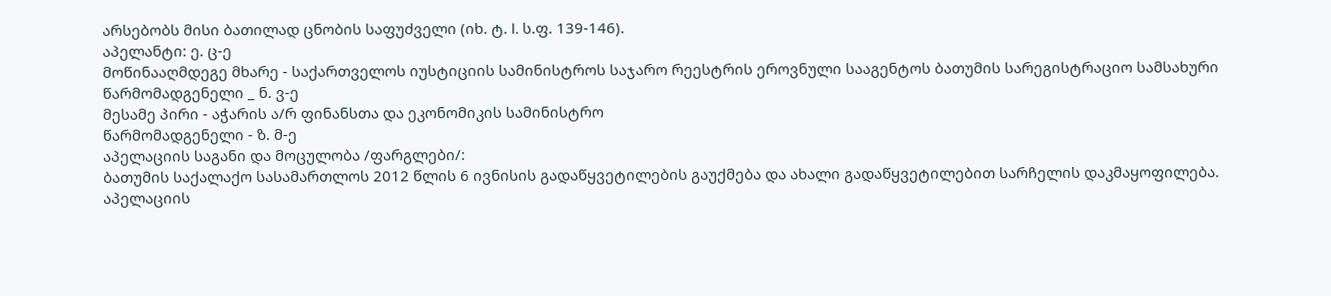არსებობს მისი ბათილად ცნობის საფუძველი (იხ. ტ. I. ს.ფ. 139-146).
აპელანტი: ე. ც-ე
მოწინააღმდეგე მხარე - საქართველოს იუსტიციის სამინისტროს საჯარო რეესტრის ეროვნული სააგენტოს ბათუმის სარეგისტრაციო სამსახური
წარმომადგენელი _ ნ. ვ-ე
მესამე პირი - აჭარის ა/რ ფინანსთა და ეკონომიკის სამინისტრო
წარმომადგენელი - ზ. მ-ე
აპელაციის საგანი და მოცულობა /ფარგლები/:
ბათუმის საქალაქო სასამართლოს 2012 წლის 6 ივნისის გადაწყვეტილების გაუქმება და ახალი გადაწყვეტილებით სარჩელის დაკმაყოფილება.
აპელაციის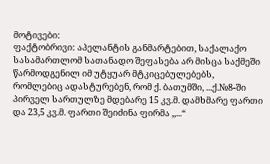მოტივები:
ფაქტობრივი: აპელანტის განმარტებით, საქალაქო სასამართლომ სათანადო შეფასება არ მისცა საქმეში წარმოდგენილ იმ უტყუარ მტკიცებულებებს, რომლებიც ადასტურებენ, რომ ქ. ბათუმში, ...ქ.№8-ში პირველ სართულზე მდებარე 15 კვ.მ. დამხმარე ფართი და 23,5 კვ.მ. ფართი შეიძინა ფირმა ,,...“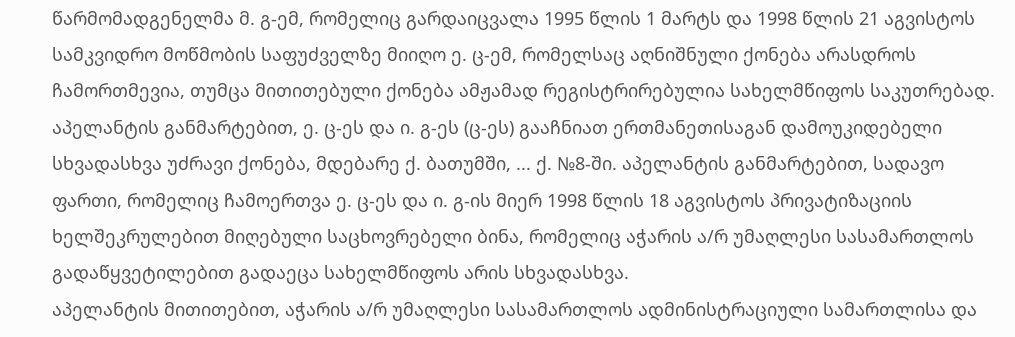წარმომადგენელმა მ. გ-ემ, რომელიც გარდაიცვალა 1995 წლის 1 მარტს და 1998 წლის 21 აგვისტოს სამკვიდრო მოწმობის საფუძველზე მიიღო ე. ც-ემ, რომელსაც აღნიშნული ქონება არასდროს ჩამორთმევია, თუმცა მითითებული ქონება ამჟამად რეგისტრირებულია სახელმწიფოს საკუთრებად.
აპელანტის განმარტებით, ე. ც-ეს და ი. გ-ეს (ც-ეს) გააჩნიათ ერთმანეთისაგან დამოუკიდებელი სხვადასხვა უძრავი ქონება, მდებარე ქ. ბათუმში, ... ქ. №8-ში. აპელანტის განმარტებით, სადავო ფართი, რომელიც ჩამოერთვა ე. ც-ეს და ი. გ-ის მიერ 1998 წლის 18 აგვისტოს პრივატიზაციის ხელშეკრულებით მიღებული საცხოვრებელი ბინა, რომელიც აჭარის ა/რ უმაღლესი სასამართლოს გადაწყვეტილებით გადაეცა სახელმწიფოს არის სხვადასხვა.
აპელანტის მითითებით, აჭარის ა/რ უმაღლესი სასამართლოს ადმინისტრაციული სამართლისა და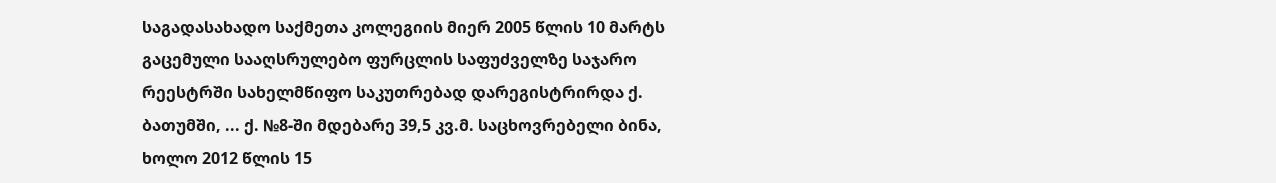საგადასახადო საქმეთა კოლეგიის მიერ 2005 წლის 10 მარტს გაცემული სააღსრულებო ფურცლის საფუძველზე საჯარო რეესტრში სახელმწიფო საკუთრებად დარეგისტრირდა ქ. ბათუმში, ... ქ. №8-ში მდებარე 39,5 კვ.მ. საცხოვრებელი ბინა, ხოლო 2012 წლის 15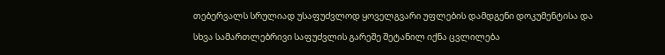თებერვალს სრულიად უსაფუძვლოდ ყოველგვარი უფლების დამდგენი დოკუმენტისა და სხვა სამართლებრივი საფუძვლის გარეშე შეტანილ იქნა ცვლილება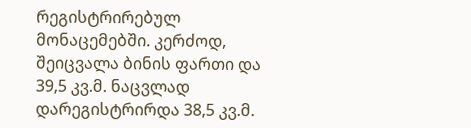რეგისტრირებულ მონაცემებში. კერძოდ, შეიცვალა ბინის ფართი და 39,5 კვ.მ. ნაცვლად დარეგისტრირდა 38,5 კვ.მ.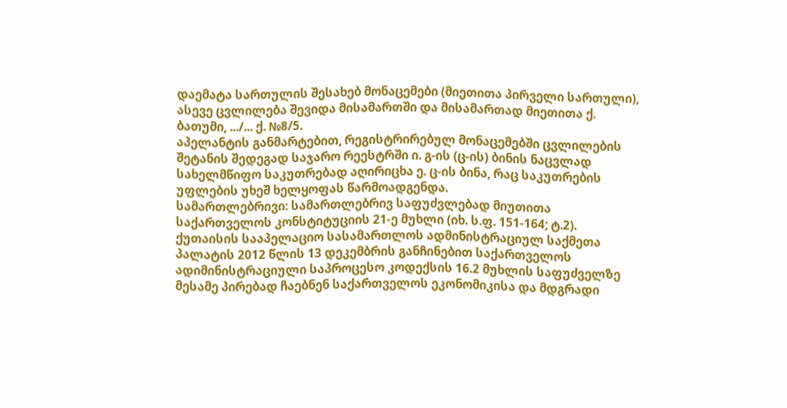დაემატა სართულის შესახებ მონაცემები (მიეთითა პირველი სართული), ასევე ცვლილება შევიდა მისამართში და მისამართად მიეთითა ქ. ბათუმი, .../... ქ. №8/5.
აპელანტის განმარტებით, რეგისტრირებულ მონაცემებში ცვლილების შეტანის შედეგად საჯარო რეესტრში ი. გ-ის (ც-ის) ბინის ნაცვლად სახელმწიფო საკუთრებად აღირიცხა ე. ც-ის ბინა, რაც საკუთრების უფლების უხეშ ხელყოფას წარმოადგენდა.
სამართლებრივი: სამართლებრივ საფუძვლებად მიუთითა საქართველოს კონსტიტუციის 21-ე მუხლი (იხ. ს.ფ. 151-164; ტ.2).
ქუთაისის სააპელაციო სასამართლოს ადმინისტრაციულ საქმეთა პალატის 2012 წლის 13 დეკემბრის განჩინებით საქართველოს ადიმინისტრაციული საპროცესო კოდექსის 16.2 მუხლის საფუძველზე მესამე პირებად ჩაებნენ საქართველოს ეკონომიკისა და მდგრადი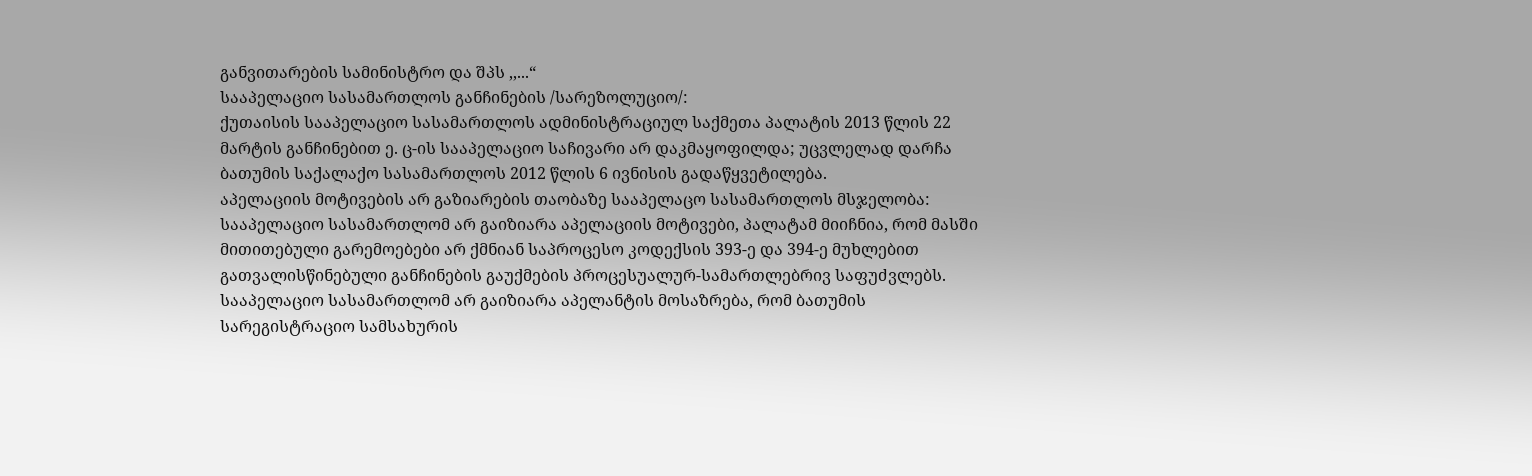განვითარების სამინისტრო და შპს ,,...“
სააპელაციო სასამართლოს განჩინების /სარეზოლუციო/:
ქუთაისის სააპელაციო სასამართლოს ადმინისტრაციულ საქმეთა პალატის 2013 წლის 22 მარტის განჩინებით ე. ც-ის სააპელაციო საჩივარი არ დაკმაყოფილდა; უცვლელად დარჩა ბათუმის საქალაქო სასამართლოს 2012 წლის 6 ივნისის გადაწყვეტილება.
აპელაციის მოტივების არ გაზიარების თაობაზე სააპელაცო სასამართლოს მსჯელობა:
სააპელაციო სასამართლომ არ გაიზიარა აპელაციის მოტივები, პალატამ მიიჩნია, რომ მასში მითითებული გარემოებები არ ქმნიან საპროცესო კოდექსის 393-ე და 394-ე მუხლებით გათვალისწინებული განჩინების გაუქმების პროცესუალურ-სამართლებრივ საფუძვლებს.
სააპელაციო სასამართლომ არ გაიზიარა აპელანტის მოსაზრება, რომ ბათუმის სარეგისტრაციო სამსახურის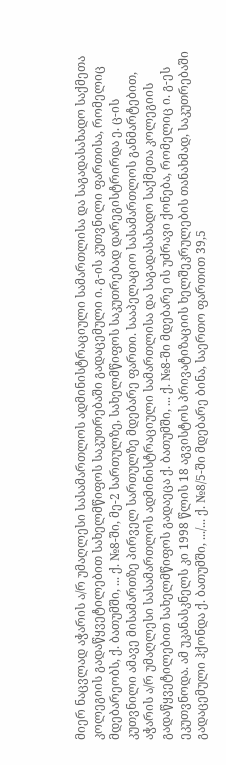მიერ ნაცვლად აჭარის ა/რ უმაღლესი სასამართლოს ადმინისტრაციული სამართლისა და საგადასახადო საქმეთა კოლეგიის გადაწყვეტილებით სახელმწიფოს საკუთრებაში გადაცემული ი. გ-ის კუთვნილი ფართისა, რომელიც მდებარეობს, ქ. ბათუმში, ... ქ. №8-ში, მე-2 სართულზე, სახელმწიფოს საკუთრებად დარეგისტრირდა ე. ც-ის კუთვნილი ამავე მისამართზე პირველ სართულზე მდებარე ფართი. სააპელაციო სასამართლოს განმარტებით, აჭარის ა/რ უმაღლესი სასამართლოს ადმინისტრაციული სამართლისა და საგადასახადო საქმეთა კოლეგიის გადაწყვეტილებით სახელმწიფოს გადაეცა ქ. ბათუმში, ... ქ. №8-ში მდებარე ის უძრავი ქონება, რომელიც ი. გ-ეს ეკუთვნოდა. ამ უკანასკნელს კი 1998 წლის 18 აგვისტოს პრივატიზაციის ხელშეკრულების თანახმად, საკუთრებაში გადაცემული ჰქონდა ქ. ბათუმში, .../... ქ. №8/5-ში მდებარე ბინა, საერთო ფართით 39,5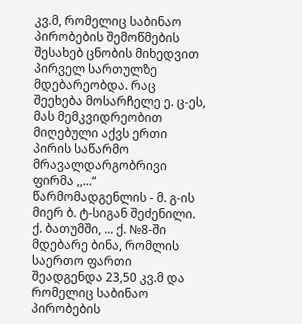კვ.მ, რომელიც საბინაო პირობების შემოწმების შესახებ ცნობის მიხედვით პირველ სართულზე მდებარეობდა. რაც შეეხება მოსარჩელე ე. ც-ეს, მას მემკვიდრეობით მიღებული აქვს ერთი პირის საწარმო მრავალდარგობრივი ფირმა ,,...“ წარმომადგენლის - მ. გ-ის მიერ ბ. ტ-სიგან შეძენილი. ქ. ბათუმში, ... ქ. №8-ში მდებარე ბინა, რომლის საერთო ფართი შეადგენდა 23,50 კვ.მ და რომელიც საბინაო პირობების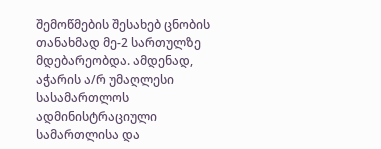შემოწმების შესახებ ცნობის თანახმად მე-2 სართულზე მდებარეობდა. ამდენად, აჭარის ა/რ უმაღლესი სასამართლოს ადმინისტრაციული სამართლისა და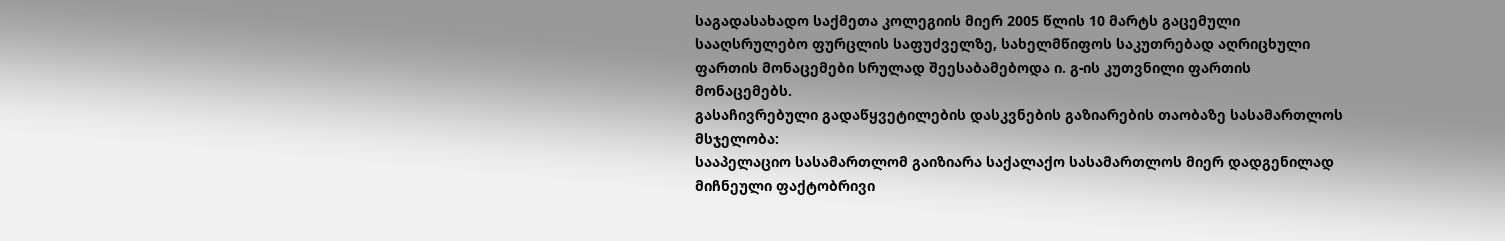საგადასახადო საქმეთა კოლეგიის მიერ 2005 წლის 10 მარტს გაცემული სააღსრულებო ფურცლის საფუძველზე, სახელმწიფოს საკუთრებად აღრიცხული ფართის მონაცემები სრულად შეესაბამებოდა ი. გ-ის კუთვნილი ფართის მონაცემებს.
გასაჩივრებული გადაწყვეტილების დასკვნების გაზიარების თაობაზე სასამართლოს მსჯელობა:
სააპელაციო სასამართლომ გაიზიარა საქალაქო სასამართლოს მიერ დადგენილად მიჩნეული ფაქტობრივი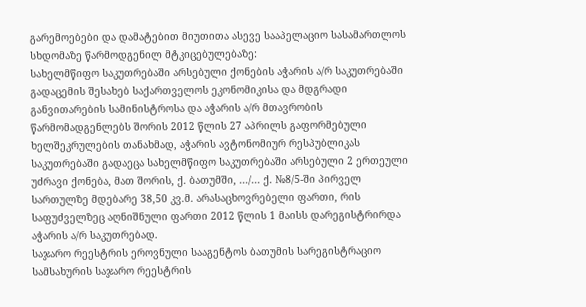გარემოებები და დამატებით მიუთითა ასევე სააპელაციო სასამართლოს სხდომაზე წარმოდგენილ მტკიცებულებაზე:
სახელმწიფო საკუთრებაში არსებული ქონების აჭარის ა/რ საკუთრებაში გადაცემის შესახებ საქართველოს ეკონომიკისა და მდგრადი განვითარების სამინისტროსა და აჭარის ა/რ მთავრობის წარმომადგენლებს შორის 2012 წლის 27 აპრილს გაფორმებული ხელშეკრულების თანახმად, აჭარის ავტონომიურ რესპუბლიკას საკუთრებაში გადაეცა სახელმწიფო საკუთრებაში არსებული 2 ერთეული უძრავი ქონება, მათ შორის, ქ. ბათუმში, .../... ქ. №8/5-ში პირველ სართულზე მდებარე 38,50 კვ.მ. არასაცხოვრებელი ფართი, რის საფუძველზეც აღნიშნული ფართი 2012 წლის 1 მაისს დარეგისტრირდა აჭარის ა/რ საკუთრებად.
საჯარო რეესტრის ეროვნული სააგენტოს ბათუმის სარეგისტრაციო სამსახურის საჯარო რეესტრის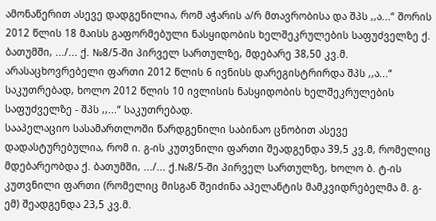ამონაწერით ასევე დადგენილია, რომ აჭარის ა/რ მთავრობისა და შპს ,,ა...“ შორის 2012 წლის 18 მაისს გაფორმებული ნასყიდობის ხელშეკრულების საფუძველზე ქ. ბათუმში, .../... ქ. №8/5-ში პირველ სართულზე, მდებარე 38,50 კვ.მ. არასაცხოვრებელი ფართი 2012 წლის 6 ივნისს დარეგისტრირდა შპს ,,ა...“ საკუთრებად, ხოლო 2012 წლის 10 ივლისის ნასყიდობის ხელშეკრულების საფუძველზე - შპს ,,...“ საკუთრებად.
სააპელაციო სასამართლოში წარდგენილი საბინაო ცნობით ასევე დადასტურებულია, რომ ი. გ-ის კუთვნილი ფართი შეადგენდა 39,5 კვ.მ, რომელიც მდებარეობდა ქ. ბათუმში, .../... ქ.№8/5-ში პირველ სართულზე, ხოლო ბ. ტ-ის კუთვნილი ფართი (რომელიც მისგან შეიძინა აპელანტის მამკვიდრებელმა მ. გ-ემ) შეადგენდა 23,5 კვ.მ.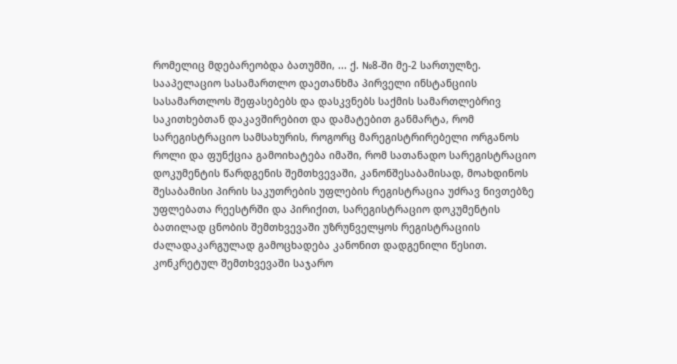რომელიც მდებარეობდა ბათუმში, ... ქ. №8-ში მე-2 სართულზე.
სააპელაციო სასამართლო დაეთანხმა პირველი ინსტანციის სასამართლოს შეფასებებს და დასკვნებს საქმის სამართლებრივ საკითხებთან დაკავშირებით და დამატებით განმარტა, რომ სარეგისტრაციო სამსახურის, როგორც მარეგისტრირებელი ორგანოს როლი და ფუნქცია გამოიხატება იმაში, რომ სათანადო სარეგისტრაციო დოკუმენტის წარდგენის შემთხვევაში, კანონშესაბამისად, მოახდინოს შესაბამისი პირის საკუთრების უფლების რეგისტრაცია უძრავ ნივთებზე უფლებათა რეესტრში და პირიქით, სარეგისტრაციო დოკუმენტის ბათილად ცნობის შემთხვევაში უზრუნველყოს რეგისტრაციის ძალადაკარგულად გამოცხადება კანონით დადგენილი წესით.
კონკრეტულ შემთხვევაში საჯარო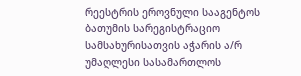რეესტრის ეროვნული სააგენტოს ბათუმის სარეგისტრაციო სამსახურისათვის აჭარის ა/რ უმაღლესი სასამართლოს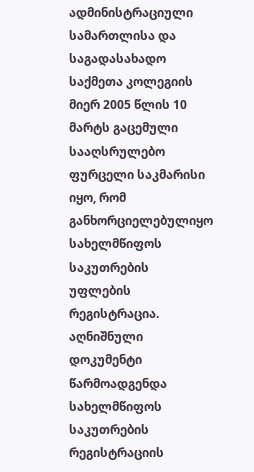ადმინისტრაციული სამართლისა და საგადასახადო საქმეთა კოლეგიის მიერ 2005 წლის 10 მარტს გაცემული სააღსრულებო ფურცელი საკმარისი იყო, რომ განხორციელებულიყო სახელმწიფოს საკუთრების უფლების რეგისტრაცია. აღნიშნული დოკუმენტი წარმოადგენდა სახელმწიფოს საკუთრების რეგისტრაციის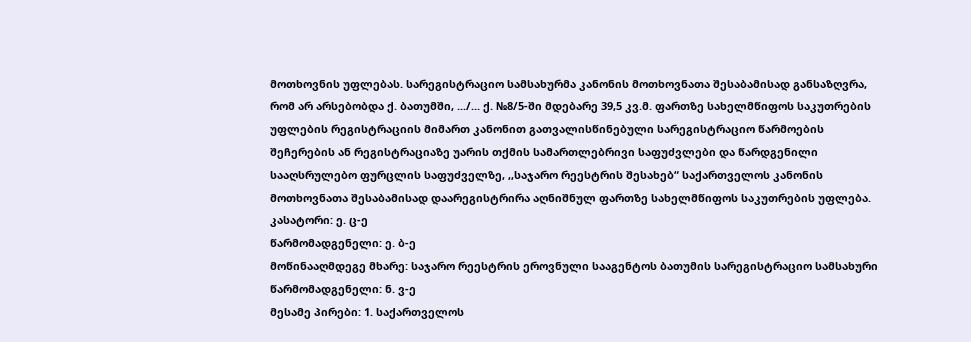მოთხოვნის უფლებას. სარეგისტრაციო სამსახურმა კანონის მოთხოვნათა შესაბამისად განსაზღვრა, რომ არ არსებობდა ქ. ბათუმში, .../... ქ. №8/5-ში მდებარე 39,5 კვ.მ. ფართზე სახელმწიფოს საკუთრების უფლების რეგისტრაციის მიმართ კანონით გათვალისწინებული სარეგისტრაციო წარმოების შეჩერების ან რეგისტრაციაზე უარის თქმის სამართლებრივი საფუძვლები და წარდგენილი სააღსრულებო ფურცლის საფუძველზე, ,,საჯარო რეესტრის შესახებ“ საქართველოს კანონის მოთხოვნათა შესაბამისად დაარეგისტრირა აღნიშნულ ფართზე სახელმწიფოს საკუთრების უფლება.
კასატორი: ე. ც-ე
წარმომადგენელი: ე. ბ-ე
მოწინააღმდეგე მხარე: საჯარო რეესტრის ეროვნული სააგენტოს ბათუმის სარეგისტრაციო სამსახური
წარმომადგენელი: ნ. ვ-ე
მესამე პირები: 1. საქართველოს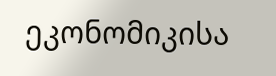ეკონომიკისა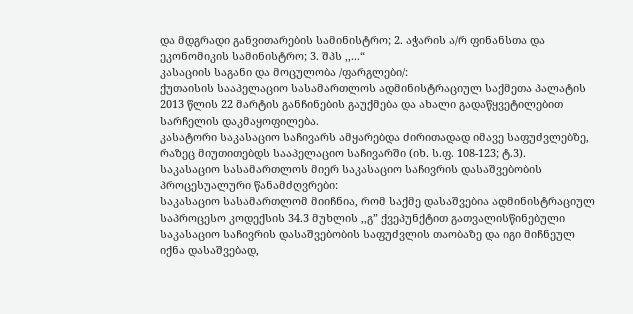და მდგრადი განვითარების სამინისტრო; 2. აჭარის ა/რ ფინანსთა და ეკონომიკის სამინისტრო; 3. შპს ,,...“
კასაციის საგანი და მოცულობა /ფარგლები/:
ქუთაისის სააპელაციო სასამართლოს ადმინისტრაციულ საქმეთა პალატის 2013 წლის 22 მარტის განჩინების გაუქმება და ახალი გადაწყვეტილებით სარჩელის დაკმაყოფილება.
კასატორი საკასაციო საჩივარს ამყარებდა ძირითადად იმავე საფუძვლებზე, რაზეც მიუთითებდს სააპელაციო საჩივარში (იხ. ს.ფ. 108-123; ტ.3).
საკასაციო სასამართლოს მიერ საკასაციო საჩივრის დასაშვებობის პროცესუალური წანამძღვრები:
საკასაციო სასამართლომ მიიჩნია, რომ საქმე დასაშვებია ადმინისტრაციულ საპროცესო კოდექსის 34.3 მუხლის ,,გ” ქვეპუნქტით გათვალისწინებული საკასაციო საჩივრის დასაშვებობის საფუძვლის თაობაზე და იგი მიჩნეულ იქნა დასაშვებად,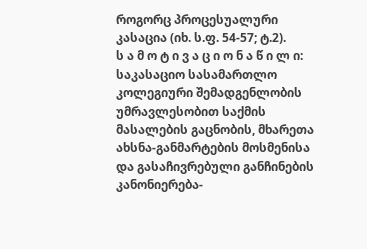როგორც პროცესუალური კასაცია (იხ. ს.ფ. 54-57; ტ.2).
ს ა მ ო ტ ი ვ ა ც ი ო ნ ა წ ი ლ ი:
საკასაციო სასამართლო კოლეგიური შემადგენლობის უმრავლესობით საქმის მასალების გაცნობის, მხარეთა ახსნა-განმარტების მოსმენისა და გასაჩივრებული განჩინების კანონიერება-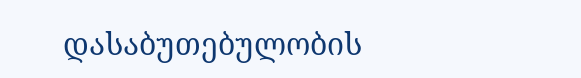დასაბუთებულობის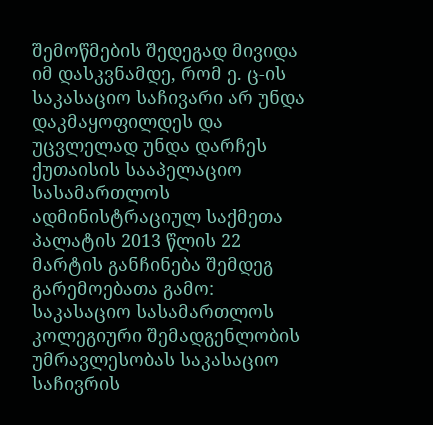შემოწმების შედეგად მივიდა იმ დასკვნამდე, რომ ე. ც-ის საკასაციო საჩივარი არ უნდა დაკმაყოფილდეს და უცვლელად უნდა დარჩეს ქუთაისის სააპელაციო სასამართლოს ადმინისტრაციულ საქმეთა პალატის 2013 წლის 22 მარტის განჩინება შემდეგ გარემოებათა გამო:
საკასაციო სასამართლოს კოლეგიური შემადგენლობის უმრავლესობას საკასაციო საჩივრის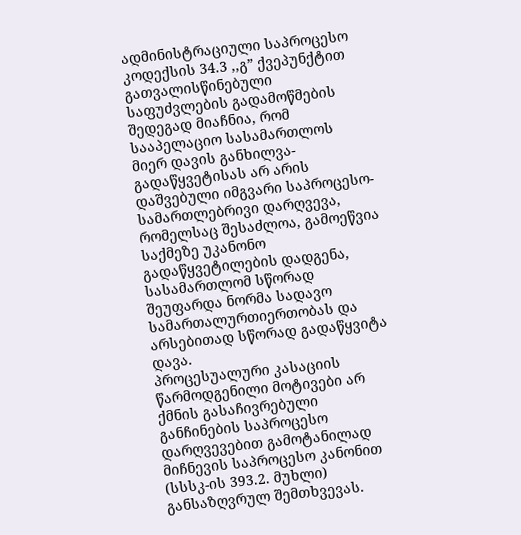ადმინისტრაციული საპროცესო კოდექსის 34.3 ,,გ” ქვეპუნქტით გათვალისწინებული საფუძვლების გადამოწმების შედეგად მიაჩნია, რომ სააპელაციო სასამართლოს მიერ დავის განხილვა-გადაწყვეტისას არ არის დაშვებული იმგვარი საპროცესო-სამართლებრივი დარღვევა, რომელსაც შესაძლოა, გამოეწვია საქმეზე უკანონო გადაწყვეტილების დადგენა, სასამართლომ სწორად შეუფარდა ნორმა სადავო სამართალურთიერთობას და არსებითად სწორად გადაწყვიტა დავა.
პროცესუალური კასაციის წარმოდგენილი მოტივები არ ქმნის გასაჩივრებული განჩინების საპროცესო დარღვევებით გამოტანილად მიჩნევის საპროცესო კანონით (სსსკ-ის 393.2. მუხლი) განსაზღვრულ შემთხვევას.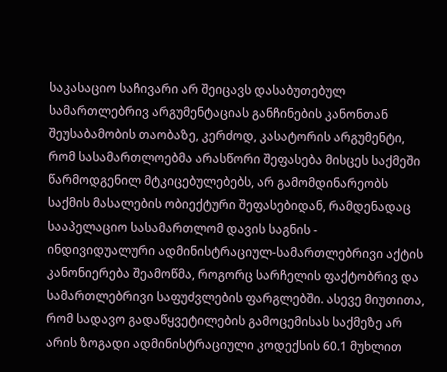საკასაციო საჩივარი არ შეიცავს დასაბუთებულ სამართლებრივ არგუმენტაციას განჩინების კანონთან შეუსაბამობის თაობაზე, კერძოდ, კასატორის არგუმენტი, რომ სასამართლოებმა არასწორი შეფასება მისცეს საქმეში წარმოდგენილ მტკიცებულებებს, არ გამომდინარეობს საქმის მასალების ობიექტური შეფასებიდან, რამდენადაც სააპელაციო სასამართლომ დავის საგნის - ინდივიდუალური ადმინისტრაციულ-სამართლებრივი აქტის კანონიერება შეამოწმა, როგორც სარჩელის ფაქტობრივ და სამართლებრივი საფუძვლების ფარგლებში. ასევე მიუთითა, რომ სადავო გადაწყვეტილების გამოცემისას საქმეზე არ არის ზოგადი ადმინისტრაციული კოდექსის 60.1 მუხლით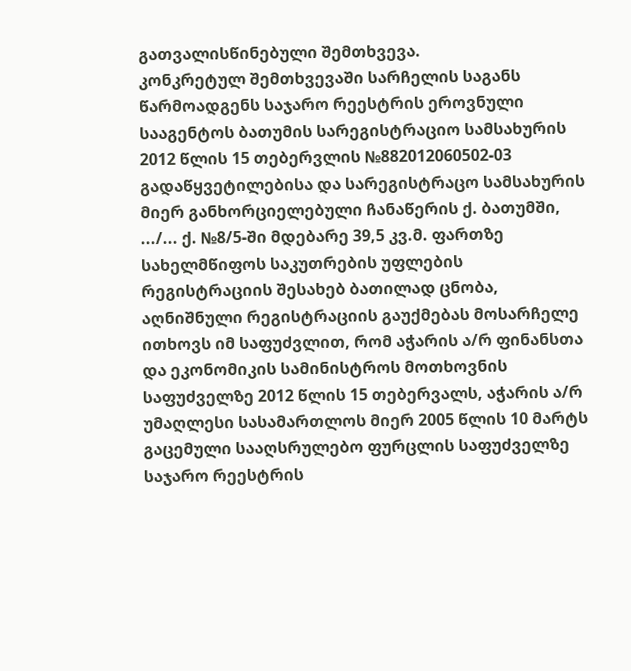გათვალისწინებული შემთხვევა.
კონკრეტულ შემთხვევაში სარჩელის საგანს წარმოადგენს საჯარო რეესტრის ეროვნული სააგენტოს ბათუმის სარეგისტრაციო სამსახურის 2012 წლის 15 თებერვლის №882012060502-03 გადაწყვეტილებისა და სარეგისტრაცო სამსახურის მიერ განხორციელებული ჩანაწერის ქ. ბათუმში, .../... ქ. №8/5-ში მდებარე 39,5 კვ.მ. ფართზე სახელმწიფოს საკუთრების უფლების რეგისტრაციის შესახებ ბათილად ცნობა, აღნიშნული რეგისტრაციის გაუქმებას მოსარჩელე ითხოვს იმ საფუძვლით, რომ აჭარის ა/რ ფინანსთა და ეკონომიკის სამინისტროს მოთხოვნის საფუძველზე 2012 წლის 15 თებერვალს, აჭარის ა/რ უმაღლესი სასამართლოს მიერ 2005 წლის 10 მარტს გაცემული სააღსრულებო ფურცლის საფუძველზე საჯარო რეესტრის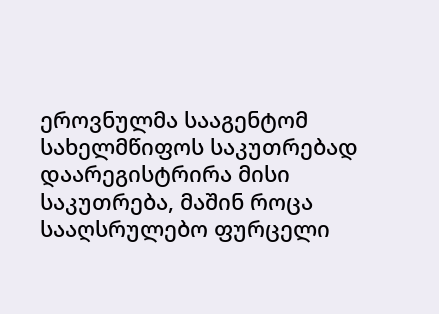ეროვნულმა სააგენტომ სახელმწიფოს საკუთრებად დაარეგისტრირა მისი საკუთრება, მაშინ როცა სააღსრულებო ფურცელი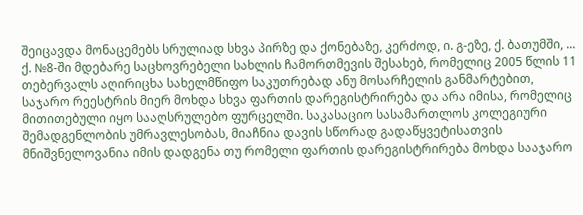შეიცავდა მონაცემებს სრულიად სხვა პირზე და ქონებაზე, კერძოდ, ი. გ-ეზე, ქ. ბათუმში, ... ქ. №8-ში მდებარე საცხოვრებელი სახლის ჩამორთმევის შესახებ, რომელიც 2005 წლის 11 თებერვალს აღირიცხა სახელმწიფო საკუთრებად ანუ მოსარჩელის განმარტებით, საჯარო რეესტრის მიერ მოხდა სხვა ფართის დარეგისტრირება და არა იმისა, რომელიც მითითებული იყო სააღსრულებო ფურცელში. საკასაციო სასამართლოს კოლეგიური შემადგენლობის უმრავლესობას, მიაჩნია დავის სწორად გადაწყვეტისათვის მნიშვნელოვანია იმის დადგენა თუ რომელი ფართის დარეგისტრირება მოხდა სააჯარო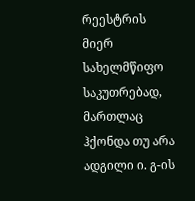რეესტრის მიერ სახელმწიფო საკუთრებად, მართლაც ჰქონდა თუ არა ადგილი ი. გ-ის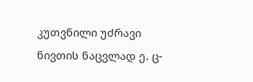კუთვნილი უძრავი ნივთის ნაცვლად ე. ც-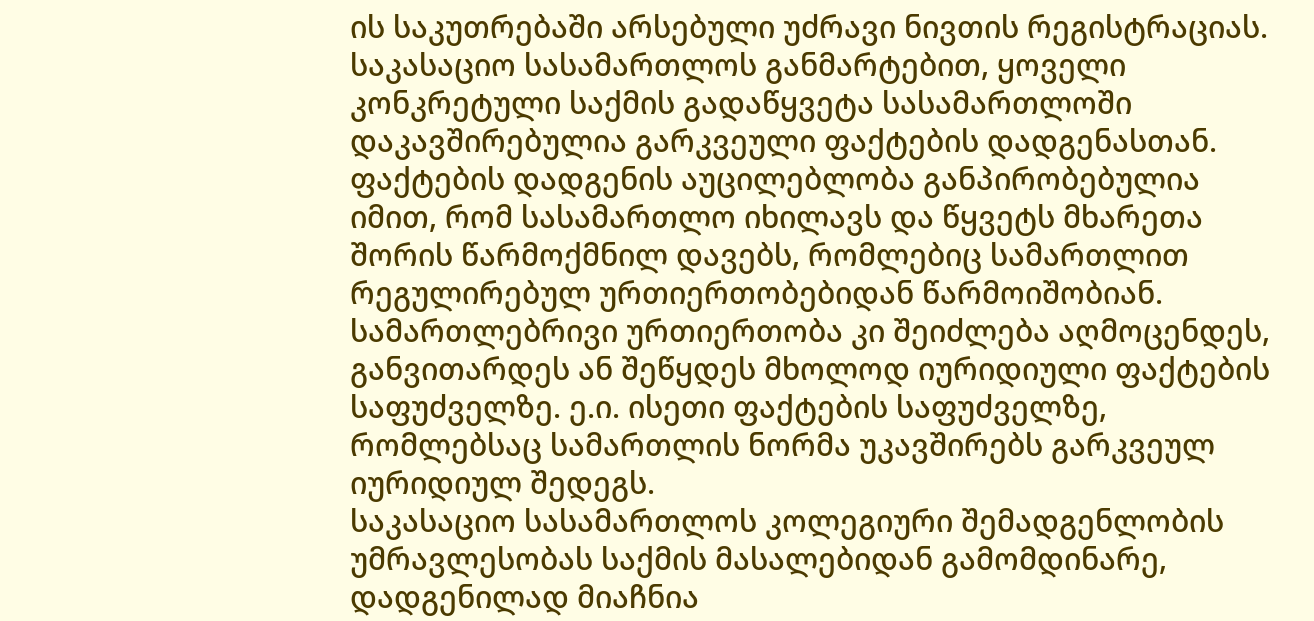ის საკუთრებაში არსებული უძრავი ნივთის რეგისტრაციას.
საკასაციო სასამართლოს განმარტებით, ყოველი კონკრეტული საქმის გადაწყვეტა სასამართლოში დაკავშირებულია გარკვეული ფაქტების დადგენასთან. ფაქტების დადგენის აუცილებლობა განპირობებულია იმით, რომ სასამართლო იხილავს და წყვეტს მხარეთა შორის წარმოქმნილ დავებს, რომლებიც სამართლით რეგულირებულ ურთიერთობებიდან წარმოიშობიან. სამართლებრივი ურთიერთობა კი შეიძლება აღმოცენდეს, განვითარდეს ან შეწყდეს მხოლოდ იურიდიული ფაქტების საფუძველზე. ე.ი. ისეთი ფაქტების საფუძველზე, რომლებსაც სამართლის ნორმა უკავშირებს გარკვეულ იურიდიულ შედეგს.
საკასაციო სასამართლოს კოლეგიური შემადგენლობის უმრავლესობას საქმის მასალებიდან გამომდინარე, დადგენილად მიაჩნია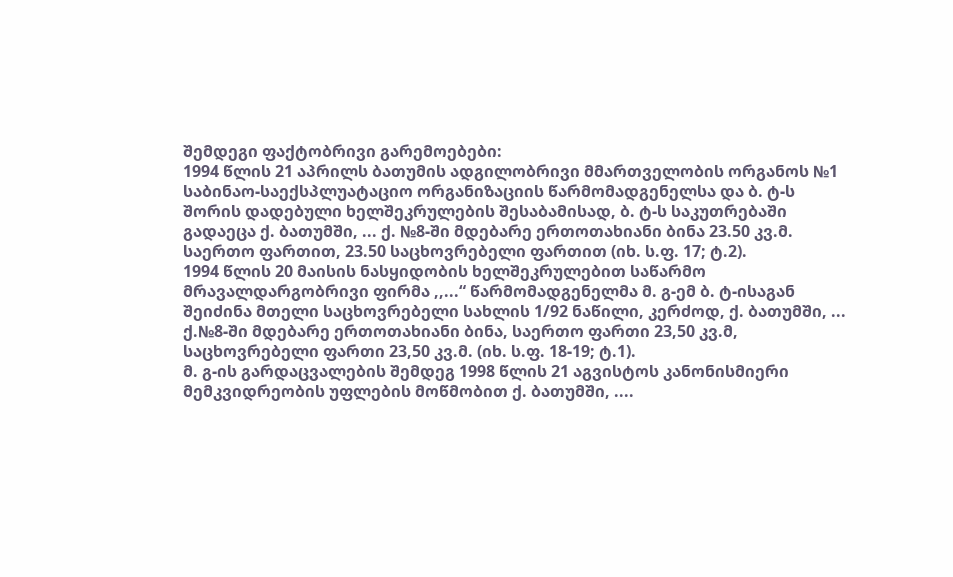შემდეგი ფაქტობრივი გარემოებები:
1994 წლის 21 აპრილს ბათუმის ადგილობრივი მმართველობის ორგანოს №1 საბინაო-საექსპლუატაციო ორგანიზაციის წარმომადგენელსა და ბ. ტ-ს შორის დადებული ხელშეკრულების შესაბამისად, ბ. ტ-ს საკუთრებაში გადაეცა ქ. ბათუმში, ... ქ. №8-ში მდებარე ერთოთახიანი ბინა 23.50 კვ.მ. საერთო ფართით, 23.50 საცხოვრებელი ფართით (იხ. ს.ფ. 17; ტ.2).
1994 წლის 20 მაისის ნასყიდობის ხელშეკრულებით საწარმო მრავალდარგობრივი ფირმა ,,...“ წარმომადგენელმა მ. გ-ემ ბ. ტ-ისაგან შეიძინა მთელი საცხოვრებელი სახლის 1/92 ნაწილი, კერძოდ, ქ. ბათუმში, ... ქ.№8-ში მდებარე ერთოთახიანი ბინა, საერთო ფართი 23,50 კვ.მ, საცხოვრებელი ფართი 23,50 კვ.მ. (იხ. ს.ფ. 18-19; ტ.1).
მ. გ-ის გარდაცვალების შემდეგ 1998 წლის 21 აგვისტოს კანონისმიერი მემკვიდრეობის უფლების მოწმობით ქ. ბათუმში, ....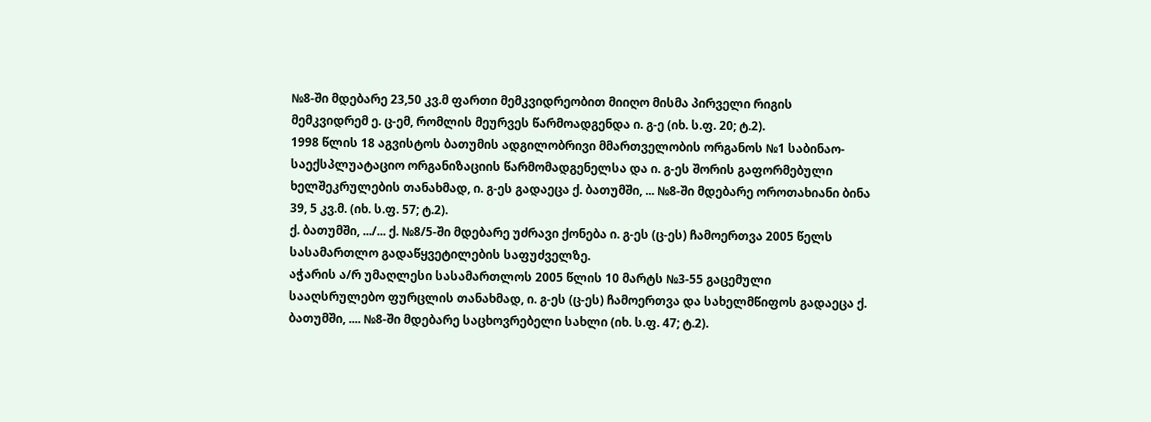№8-ში მდებარე 23,50 კვ.მ ფართი მემკვიდრეობით მიიღო მისმა პირველი რიგის მემკვიდრემ ე. ც-ემ, რომლის მეურვეს წარმოადგენდა ი. გ-ე (იხ. ს.ფ. 20; ტ.2).
1998 წლის 18 აგვისტოს ბათუმის ადგილობრივი მმართველობის ორგანოს №1 საბინაო-საექსპლუატაციო ორგანიზაციის წარმომადგენელსა და ი. გ-ეს შორის გაფორმებული ხელშეკრულების თანახმად, ი. გ-ეს გადაეცა ქ. ბათუმში, ... №8-ში მდებარე ოროთახიანი ბინა 39, 5 კვ.მ. (იხ. ს.ფ. 57; ტ.2).
ქ. ბათუმში, .../... ქ. №8/5-ში მდებარე უძრავი ქონება ი. გ-ეს (ც-ეს) ჩამოერთვა 2005 წელს სასამართლო გადაწყვეტილების საფუძველზე.
აჭარის ა/რ უმაღლესი სასამართლოს 2005 წლის 10 მარტს №3-55 გაცემული სააღსრულებო ფურცლის თანახმად, ი. გ-ეს (ც-ეს) ჩამოერთვა და სახელმწიფოს გადაეცა ქ. ბათუმში, .... №8-ში მდებარე საცხოვრებელი სახლი (იხ. ს.ფ. 47; ტ.2).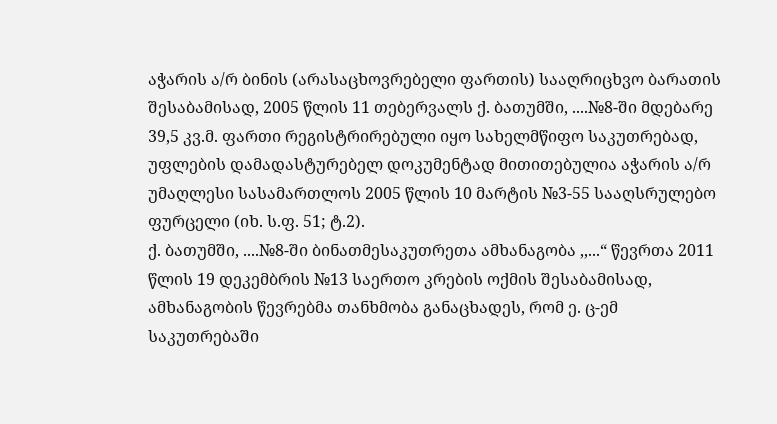აჭარის ა/რ ბინის (არასაცხოვრებელი ფართის) სააღრიცხვო ბარათის შესაბამისად, 2005 წლის 11 თებერვალს ქ. ბათუმში, ....№8-ში მდებარე 39,5 კვ.მ. ფართი რეგისტრირებული იყო სახელმწიფო საკუთრებად, უფლების დამადასტურებელ დოკუმენტად მითითებულია აჭარის ა/რ უმაღლესი სასამართლოს 2005 წლის 10 მარტის №3-55 სააღსრულებო ფურცელი (იხ. ს.ფ. 51; ტ.2).
ქ. ბათუმში, ....№8-ში ბინათმესაკუთრეთა ამხანაგობა ,,...“ წევრთა 2011 წლის 19 დეკემბრის №13 საერთო კრების ოქმის შესაბამისად, ამხანაგობის წევრებმა თანხმობა განაცხადეს, რომ ე. ც-ემ საკუთრებაში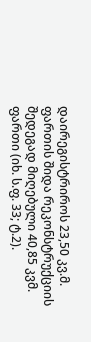დაირეგისტრიროს 23,50 კვ.მ. ფართის შიდა რეკონსტრუქციის შედეგად მიღებული 40,85 კვმ. ფართი (იხ. ს.ფ. 33; ტ.2).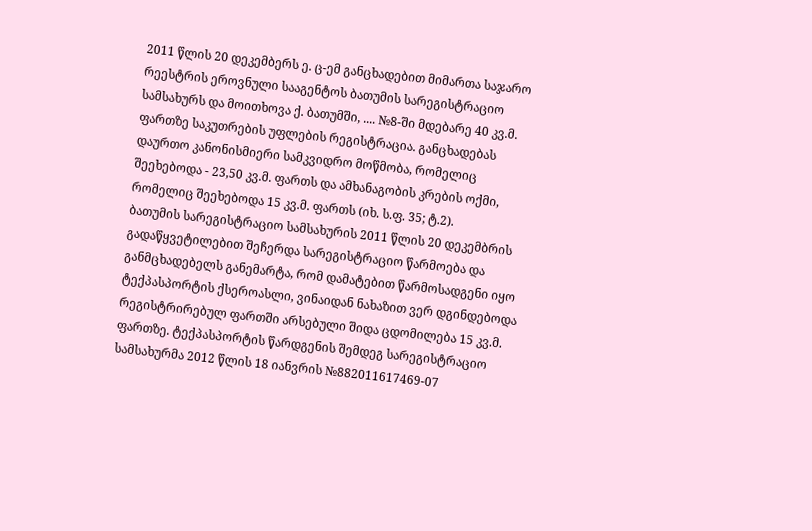2011 წლის 20 დეკემბერს ე. ც-ემ განცხადებით მიმართა საჯარო რეესტრის ეროვნული სააგენტოს ბათუმის სარეგისტრაციო სამსახურს და მოითხოვა ქ. ბათუმში, .... №8-ში მდებარე 40 კვ.მ. ფართზე საკუთრების უფლების რეგისტრაცია. განცხადებას დაურთო კანონისმიერი სამკვიდრო მოწმობა, რომელიც შეეხებოდა - 23,50 კვ.მ. ფართს და ამხანაგობის კრების ოქმი, რომელიც შეეხებოდა 15 კვ.მ. ფართს (იხ. ს.ფ. 35; ტ.2).
ბათუმის სარეგისტრაციო სამსახურის 2011 წლის 20 დეკემბრის გადაწყვეტილებით შეჩერდა სარეგისტრაციო წარმოება და განმცხადებელს განემარტა, რომ დამატებით წარმოსადგენი იყო ტექპასპორტის ქსეროასლი, ვინაიდან ნახაზით ვერ დგინდებოდა რეგისტრირებულ ფართში არსებული შიდა ცდომილება 15 კვ.მ. ფართზე. ტექპასპორტის წარდგენის შემდეგ სარეგისტრაციო სამსახურმა 2012 წლის 18 იანვრის №882011617469-07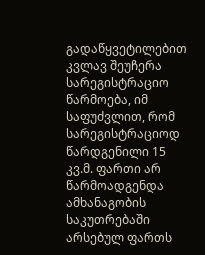გადაწყვეტილებით კვლავ შეუჩერა სარეგისტრაციო წარმოება, იმ საფუძვლით, რომ სარეგისტრაციოდ წარდგენილი 15 კვ.მ. ფართი არ წარმოადგენდა ამხანაგობის საკუთრებაში არსებულ ფართს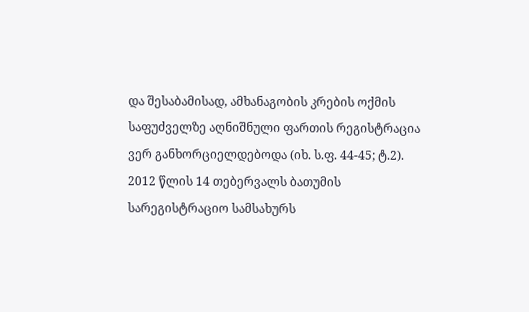და შესაბამისად, ამხანაგობის კრების ოქმის საფუძველზე აღნიშნული ფართის რეგისტრაცია ვერ განხორციელდებოდა (იხ. ს.ფ. 44-45; ტ.2).
2012 წლის 14 თებერვალს ბათუმის სარეგისტრაციო სამსახურს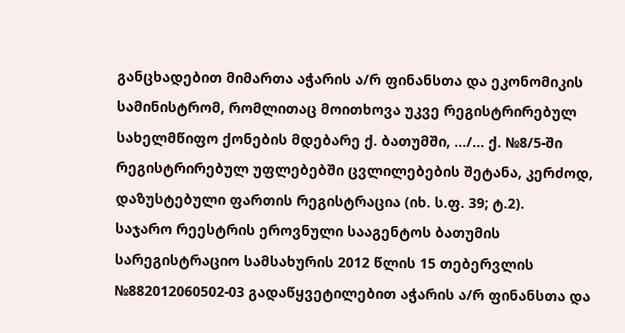განცხადებით მიმართა აჭარის ა/რ ფინანსთა და ეკონომიკის სამინისტრომ, რომლითაც მოითხოვა უკვე რეგისტრირებულ სახელმწიფო ქონების მდებარე ქ. ბათუმში, .../... ქ. №8/5-ში რეგისტრირებულ უფლებებში ცვლილებების შეტანა, კერძოდ, დაზუსტებული ფართის რეგისტრაცია (იხ. ს.ფ. 39; ტ.2).
საჯარო რეესტრის ეროვნული სააგენტოს ბათუმის სარეგისტრაციო სამსახურის 2012 წლის 15 თებერვლის №882012060502-03 გადაწყვეტილებით აჭარის ა/რ ფინანსთა და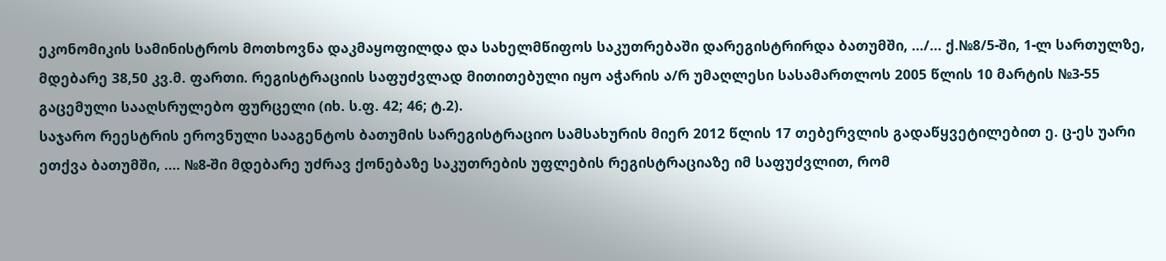ეკონომიკის სამინისტროს მოთხოვნა დაკმაყოფილდა და სახელმწიფოს საკუთრებაში დარეგისტრირდა ბათუმში, .../... ქ.№8/5-ში, 1-ლ სართულზე, მდებარე 38,50 კვ.მ. ფართი. რეგისტრაციის საფუძვლად მითითებული იყო აჭარის ა/რ უმაღლესი სასამართლოს 2005 წლის 10 მარტის №3-55 გაცემული სააღსრულებო ფურცელი (იხ. ს.ფ. 42; 46; ტ.2).
საჯარო რეესტრის ეროვნული სააგენტოს ბათუმის სარეგისტრაციო სამსახურის მიერ 2012 წლის 17 თებერვლის გადაწყვეტილებით ე. ც-ეს უარი ეთქვა ბათუმში, .... №8-ში მდებარე უძრავ ქონებაზე საკუთრების უფლების რეგისტრაციაზე იმ საფუძვლით, რომ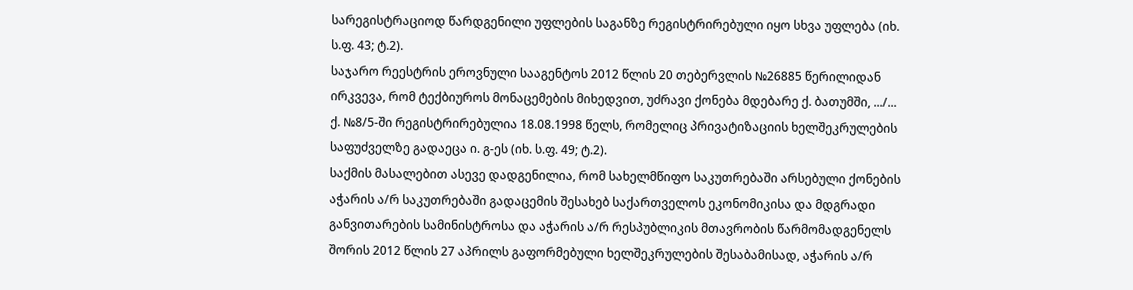სარეგისტრაციოდ წარდგენილი უფლების საგანზე რეგისტრირებული იყო სხვა უფლება (იხ. ს.ფ. 43; ტ.2).
საჯარო რეესტრის ეროვნული სააგენტოს 2012 წლის 20 თებერვლის №26885 წერილიდან ირკვევა, რომ ტექბიუროს მონაცემების მიხედვით, უძრავი ქონება მდებარე ქ. ბათუმში, .../... ქ. №8/5-ში რეგისტრირებულია 18.08.1998 წელს, რომელიც პრივატიზაციის ხელშეკრულების საფუძველზე გადაეცა ი. გ-ეს (იხ. ს.ფ. 49; ტ.2).
საქმის მასალებით ასევე დადგენილია, რომ სახელმწიფო საკუთრებაში არსებული ქონების აჭარის ა/რ საკუთრებაში გადაცემის შესახებ საქართველოს ეკონომიკისა და მდგრადი განვითარების სამინისტროსა და აჭარის ა/რ რესპუბლიკის მთავრობის წარმომადგენელს შორის 2012 წლის 27 აპრილს გაფორმებული ხელშეკრულების შესაბამისად, აჭარის ა/რ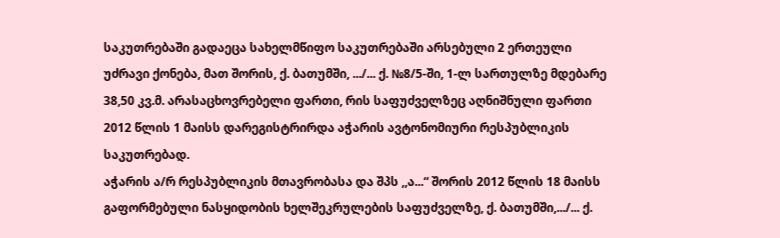საკუთრებაში გადაეცა სახელმწიფო საკუთრებაში არსებული 2 ერთეული უძრავი ქონება, მათ შორის, ქ. ბათუმში, .../... ქ. №8/5-ში, 1-ლ სართულზე მდებარე 38,50 კვ.მ. არასაცხოვრებელი ფართი, რის საფუძველზეც აღნიშნული ფართი 2012 წლის 1 მაისს დარეგისტრირდა აჭარის ავტონომიური რესპუბლიკის საკუთრებად.
აჭარის ა/რ რესპუბლიკის მთავრობასა და შპს ,,ა...“ შორის 2012 წლის 18 მაისს გაფორმებული ნასყიდობის ხელშეკრულების საფუძველზე, ქ. ბათუმში,.../... ქ.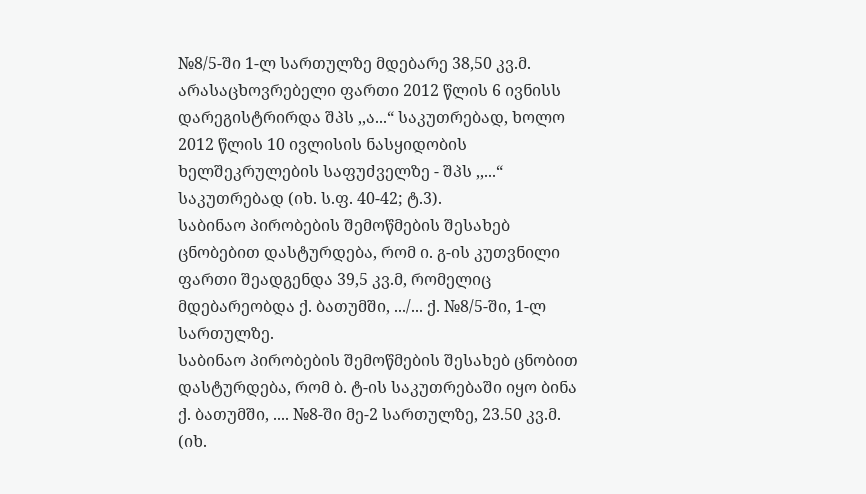№8/5-ში 1-ლ სართულზე მდებარე 38,50 კვ.მ. არასაცხოვრებელი ფართი 2012 წლის 6 ივნისს დარეგისტრირდა შპს ,,ა...“ საკუთრებად, ხოლო 2012 წლის 10 ივლისის ნასყიდობის ხელშეკრულების საფუძველზე - შპს ,,...“ საკუთრებად (იხ. ს.ფ. 40-42; ტ.3).
საბინაო პირობების შემოწმების შესახებ ცნობებით დასტურდება, რომ ი. გ-ის კუთვნილი ფართი შეადგენდა 39,5 კვ.მ, რომელიც მდებარეობდა ქ. ბათუმში, .../... ქ. №8/5-ში, 1-ლ სართულზე.
საბინაო პირობების შემოწმების შესახებ ცნობით დასტურდება, რომ ბ. ტ-ის საკუთრებაში იყო ბინა ქ. ბათუმში, .... №8-ში მე-2 სართულზე, 23.50 კვ.მ. (იხ.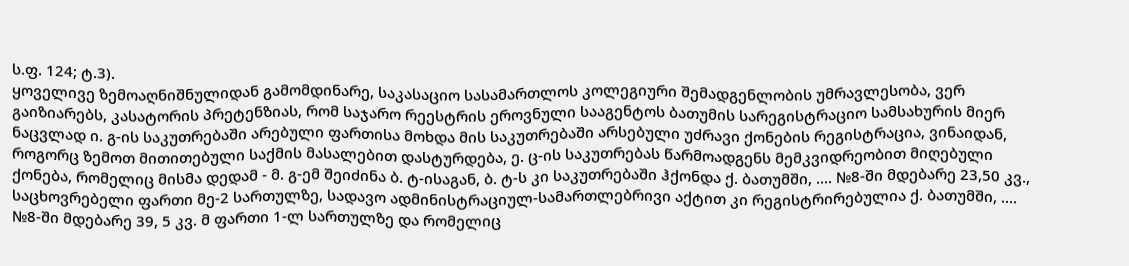ს.ფ. 124; ტ.3).
ყოველივე ზემოაღნიშნულიდან გამომდინარე, საკასაციო სასამართლოს კოლეგიური შემადგენლობის უმრავლესობა, ვერ გაიზიარებს, კასატორის პრეტენზიას, რომ საჯარო რეესტრის ეროვნული სააგენტოს ბათუმის სარეგისტრაციო სამსახურის მიერ ნაცვლად ი. გ-ის საკუთრებაში არებული ფართისა მოხდა მის საკუთრებაში არსებული უძრავი ქონების რეგისტრაცია, ვინაიდან, როგორც ზემოთ მითითებული საქმის მასალებით დასტურდება, ე. ც-ის საკუთრებას წარმოადგენს მემკვიდრეობით მიღებული ქონება, რომელიც მისმა დედამ - მ. გ-ემ შეიძინა ბ. ტ-ისაგან, ბ. ტ-ს კი საკუთრებაში ჰქონდა ქ. ბათუმში, .... №8-ში მდებარე 23,50 კვ., საცხოვრებელი ფართი მე-2 სართულზე, სადავო ადმინისტრაციულ-სამართლებრივი აქტით კი რეგისტრირებულია ქ. ბათუმში, .... №8-ში მდებარე 39, 5 კვ. მ ფართი 1-ლ სართულზე და რომელიც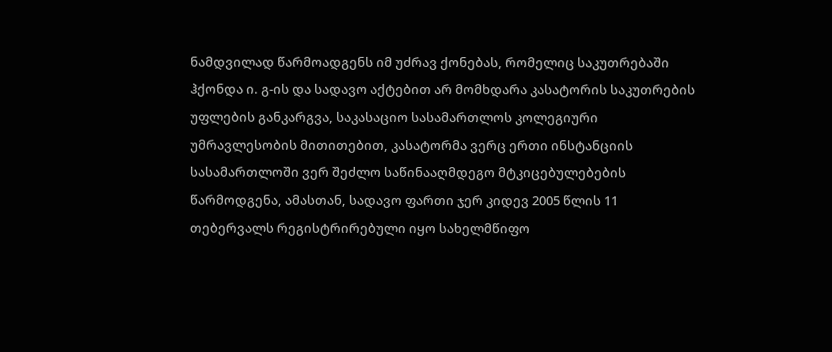ნამდვილად წარმოადგენს იმ უძრავ ქონებას, რომელიც საკუთრებაში ჰქონდა ი. გ-ის და სადავო აქტებით არ მომხდარა კასატორის საკუთრების უფლების განკარგვა, საკასაციო სასამართლოს კოლეგიური უმრავლესობის მითითებით, კასატორმა ვერც ერთი ინსტანციის სასამართლოში ვერ შეძლო საწინააღმდეგო მტკიცებულებების წარმოდგენა, ამასთან, სადავო ფართი ჯერ კიდევ 2005 წლის 11 თებერვალს რეგისტრირებული იყო სახელმწიფო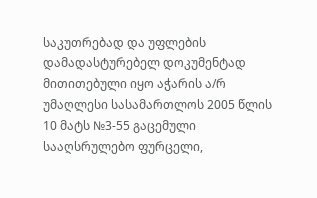საკუთრებად და უფლების დამადასტურებელ დოკუმენტად მითითებული იყო აჭარის ა/რ უმაღლესი სასამართლოს 2005 წლის 10 მატს №3-55 გაცემული სააღსრულებო ფურცელი,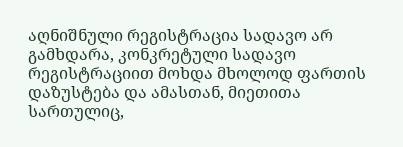აღნიშნული რეგისტრაცია სადავო არ გამხდარა, კონკრეტული სადავო რეგისტრაციით მოხდა მხოლოდ ფართის დაზუსტება და ამასთან, მიეთითა სართულიც,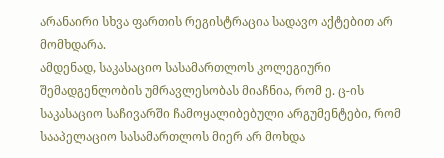არანაირი სხვა ფართის რეგისტრაცია სადავო აქტებით არ მომხდარა.
ამდენად, საკასაციო სასამართლოს კოლეგიური შემადგენლობის უმრავლესობას მიაჩნია, რომ ე. ც-ის საკასაციო საჩივარში ჩამოყალიბებული არგუმენტები, რომ სააპელაციო სასამართლოს მიერ არ მოხდა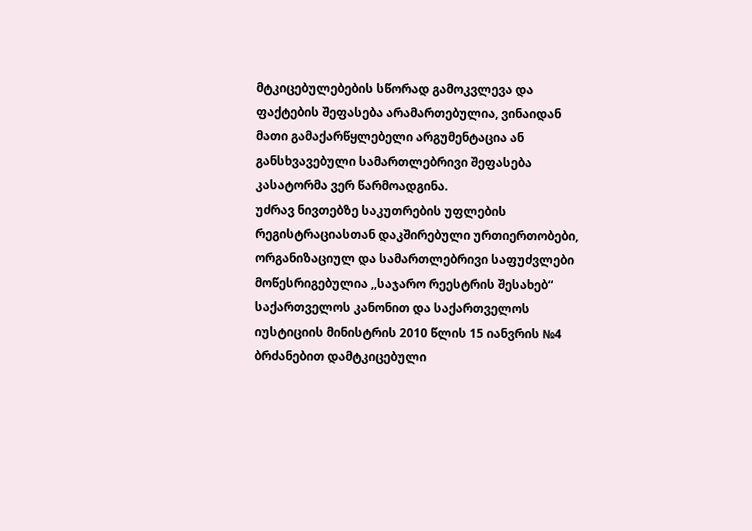მტკიცებულებების სწორად გამოკვლევა და ფაქტების შეფასება არამართებულია, ვინაიდან მათი გამაქარწყლებელი არგუმენტაცია ან განსხვავებული სამართლებრივი შეფასება კასატორმა ვერ წარმოადგინა.
უძრავ ნივთებზე საკუთრების უფლების რეგისტრაციასთან დაკშირებული ურთიერთობები, ორგანიზაციულ და სამართლებრივი საფუძვლები მოწესრიგებულია ,,საჯარო რეესტრის შესახებ“ საქართველოს კანონით და საქართველოს იუსტიციის მინისტრის 2010 წლის 15 იანვრის №4 ბრძანებით დამტკიცებული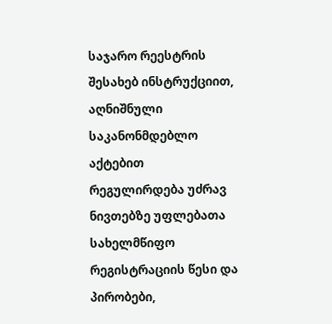საჯარო რეესტრის შესახებ ინსტრუქციით, აღნიშნული საკანონმდებლო აქტებით რეგულირდება უძრავ ნივთებზე უფლებათა სახელმწიფო რეგისტრაციის წესი და პირობები,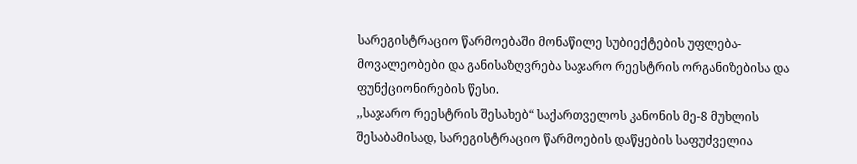სარეგისტრაციო წარმოებაში მონაწილე სუბიექტების უფლება-მოვალეობები და განისაზღვრება საჯარო რეესტრის ორგანიზებისა და ფუნქციონირების წესი.
,,საჯარო რეესტრის შესახებ“ საქართველოს კანონის მე-8 მუხლის შესაბამისად, სარეგისტრაციო წარმოების დაწყების საფუძველია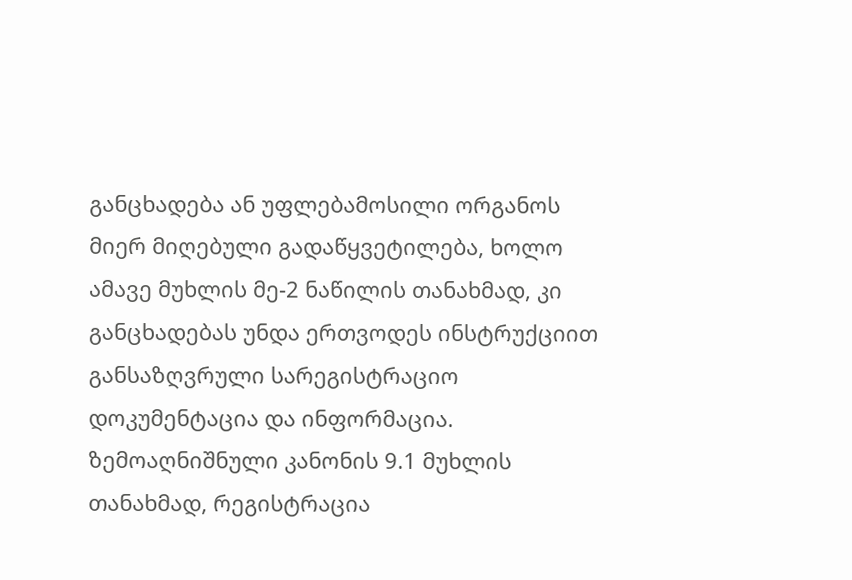განცხადება ან უფლებამოსილი ორგანოს მიერ მიღებული გადაწყვეტილება, ხოლო ამავე მუხლის მე-2 ნაწილის თანახმად, კი განცხადებას უნდა ერთვოდეს ინსტრუქციით განსაზღვრული სარეგისტრაციო დოკუმენტაცია და ინფორმაცია.
ზემოაღნიშნული კანონის 9.1 მუხლის თანახმად, რეგისტრაცია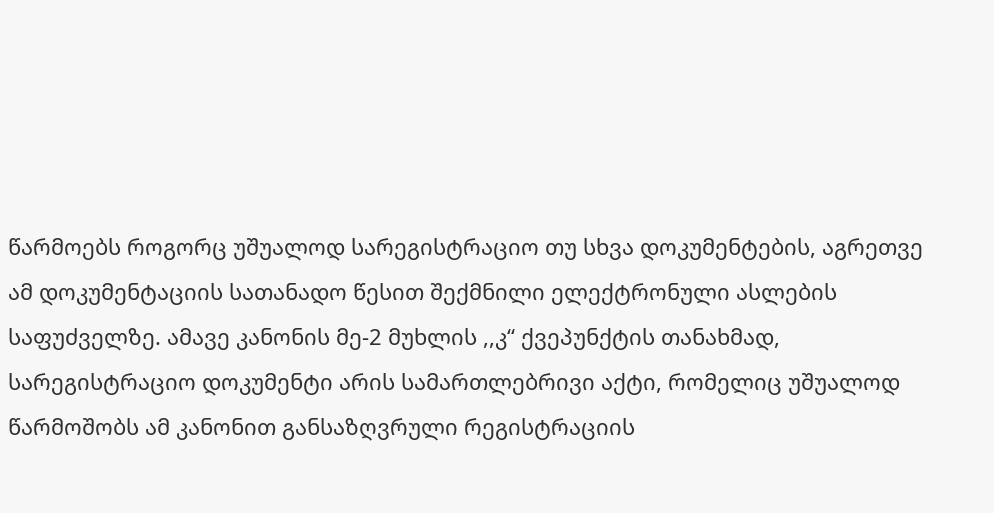წარმოებს როგორც უშუალოდ სარეგისტრაციო თუ სხვა დოკუმენტების, აგრეთვე ამ დოკუმენტაციის სათანადო წესით შექმნილი ელექტრონული ასლების საფუძველზე. ამავე კანონის მე-2 მუხლის ,,კ“ ქვეპუნქტის თანახმად, სარეგისტრაციო დოკუმენტი არის სამართლებრივი აქტი, რომელიც უშუალოდ წარმოშობს ამ კანონით განსაზღვრული რეგისტრაციის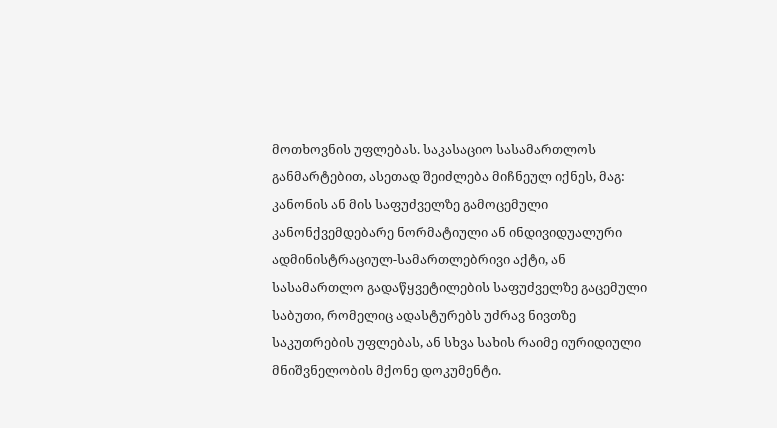მოთხოვნის უფლებას. საკასაციო სასამართლოს განმარტებით, ასეთად შეიძლება მიჩნეულ იქნეს, მაგ: კანონის ან მის საფუძველზე გამოცემული კანონქვემდებარე ნორმატიული ან ინდივიდუალური ადმინისტრაციულ-სამართლებრივი აქტი, ან სასამართლო გადაწყვეტილების საფუძველზე გაცემული საბუთი, რომელიც ადასტურებს უძრავ ნივთზე საკუთრების უფლებას, ან სხვა სახის რაიმე იურიდიული მნიშვნელობის მქონე დოკუმენტი.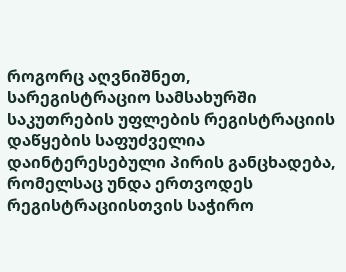როგორც აღვნიშნეთ, სარეგისტრაციო სამსახურში საკუთრების უფლების რეგისტრაციის დაწყების საფუძველია დაინტერესებული პირის განცხადება, რომელსაც უნდა ერთვოდეს რეგისტრაციისთვის საჭირო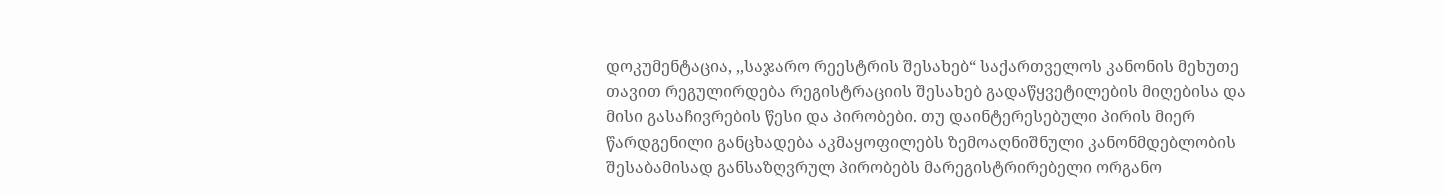დოკუმენტაცია, ,,საჯარო რეესტრის შესახებ“ საქართველოს კანონის მეხუთე თავით რეგულირდება რეგისტრაციის შესახებ გადაწყვეტილების მიღებისა და მისი გასაჩივრების წესი და პირობები. თუ დაინტერესებული პირის მიერ წარდგენილი განცხადება აკმაყოფილებს ზემოაღნიშნული კანონმდებლობის შესაბამისად განსაზღვრულ პირობებს მარეგისტრირებელი ორგანო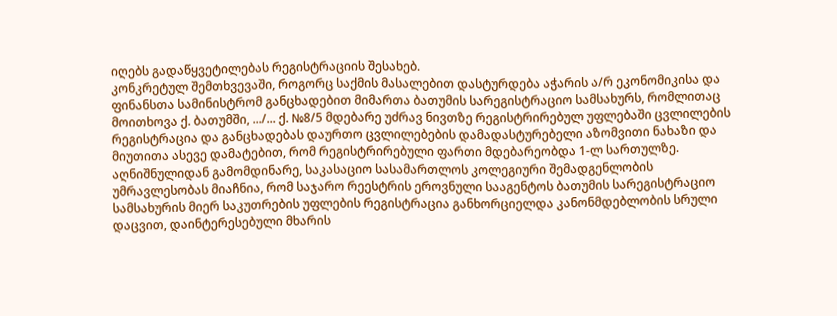იღებს გადაწყვეტილებას რეგისტრაციის შესახებ.
კონკრეტულ შემთხვევაში, როგორც საქმის მასალებით დასტურდება აჭარის ა/რ ეკონომიკისა და ფინანსთა სამინისტრომ განცხადებით მიმართა ბათუმის სარეგისტრაციო სამსახურს, რომლითაც მოითხოვა ქ. ბათუმში, .../... ქ. №8/5 მდებარე უძრავ ნივთზე რეგისტრირებულ უფლებაში ცვლილების რეგისტრაცია და განცხადებას დაურთო ცვლილებების დამადასტურებელი აზომვითი ნახაზი და მიუთითა ასევე დამატებით, რომ რეგისტრირებული ფართი მდებარეობდა 1-ლ სართულზე.
აღნიშნულიდან გამომდინარე, საკასაციო სასამართლოს კოლეგიური შემადგენლობის უმრავლესობას მიაჩნია, რომ საჯარო რეესტრის ეროვნული სააგენტოს ბათუმის სარეგისტრაციო სამსახურის მიერ საკუთრების უფლების რეგისტრაცია განხორციელდა კანონმდებლობის სრული დაცვით, დაინტერესებული მხარის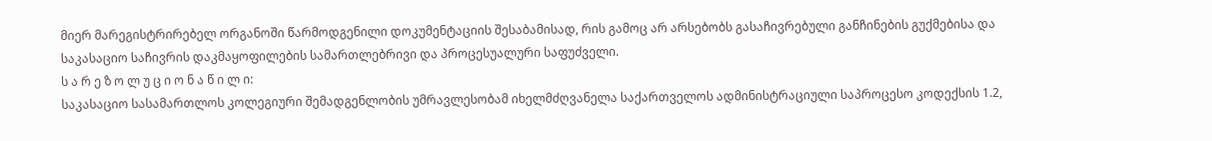მიერ მარეგისტრირებელ ორგანოში წარმოდგენილი დოკუმენტაციის შესაბამისად, რის გამოც არ არსებობს გასაჩივრებული განჩინების გუქმებისა და საკასაციო საჩივრის დაკმაყოფილების სამართლებრივი და პროცესუალური საფუძველი.
ს ა რ ე ზ ო ლ უ ც ი ო ნ ა წ ი ლ ი:
საკასაციო სასამართლოს კოლეგიური შემადგენლობის უმრავლესობამ იხელმძღვანელა საქართველოს ადმინისტრაციული საპროცესო კოდექსის 1.2,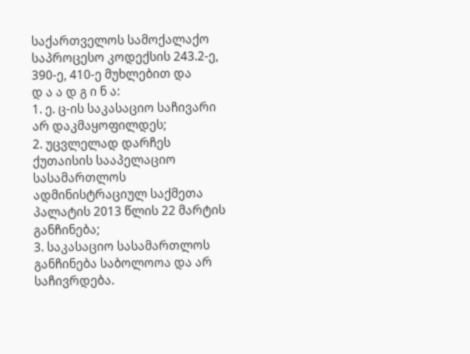საქართველოს სამოქალაქო საპროცესო კოდექსის 243.2-ე, 390-ე, 410-ე მუხლებით და
დ ა ა დ გ ი ნ ა:
1. ე. ც-ის საკასაციო საჩივარი არ დაკმაყოფილდეს;
2. უცვლელად დარჩეს ქუთაისის სააპელაციო სასამართლოს ადმინისტრაციულ საქმეთა პალატის 2013 წლის 22 მარტის განჩინება;
3. საკასაციო სასამართლოს განჩინება საბოლოოა და არ საჩივრდება.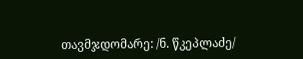თავმჯდომარე: /ნ. წკეპლაძე/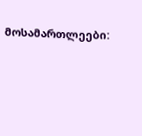მოსამართლეები: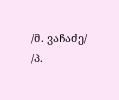/მ. ვაჩაძე/
/პ.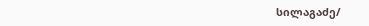სილაგაძე/